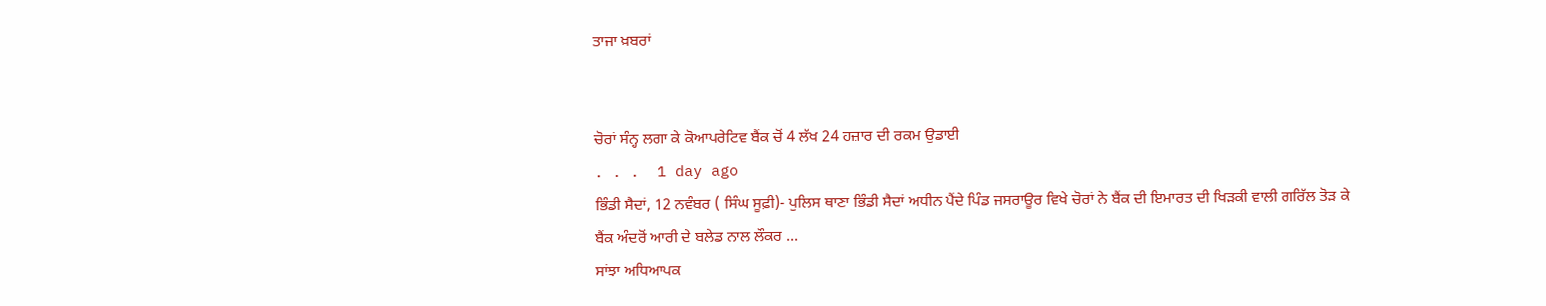ਤਾਜਾ ਖ਼ਬਰਾਂ


ਚੋਰਾਂ ਸੰਨ੍ਹ ਲਗਾ ਕੇ ਕੋਆਪਰੇਟਿਵ ਬੈਂਕ ਚੋਂ 4 ਲੱਖ 24 ਹਜ਼ਾਰ ਦੀ ਰਕਮ ਉਡਾਈ
. . .  1 day ago
ਭਿੰਡੀ ਸੈਦਾਂ, 12 ਨਵੰਬਰ ( ਸਿੰਘ ਸੂਫ਼ੀ)- ਪੁਲਿਸ ਥਾਣਾ ਭਿੰਡੀ ਸੈਦਾਂ ਅਧੀਨ ਪੈਂਦੇ ਪਿੰਡ ਜਸਰਾਊਰ ਵਿਖੇ ਚੋਰਾਂ ਨੇ ਬੈਂਕ ਦੀ ਇਮਾਰਤ ਦੀ ਖਿੜਕੀ ਵਾਲੀ ਗਰਿੱਲ ਤੋੜ ਕੇ ਬੈਂਕ ਅੰਦਰੋਂ ਆਰੀ ਦੇ ਬਲੇਡ ਨਾਲ ਲੌਕਰ ...
ਸਾਂਝਾ ਅਧਿਆਪਕ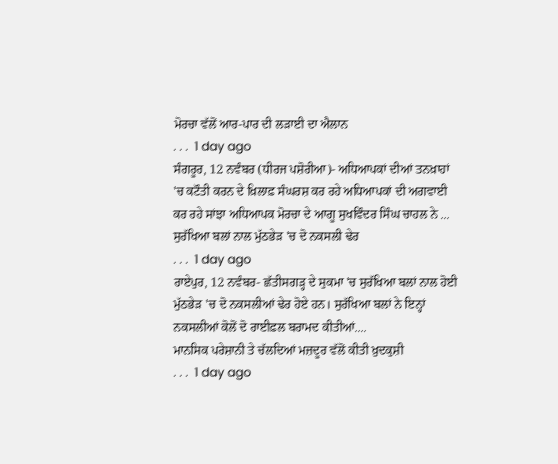ਮੋਰਚਾ ਵੱਲੋਂ ਆਰ-ਪਾਰ ਦੀ ਲੜਾਈ ਦਾ ਐਲਾਨ
. . .  1 day ago
ਸੰਗਰੂਰ, 12 ਨਵੰਬਰ (ਧੀਰਜ ਪਸ਼ੋਰੀਆ)- ਅਧਿਆਪਕਾਂ ਦੀਆਂ ਤਨਖ਼ਾਹਾਂ 'ਚ ਕਟੌਤੀ ਕਰਨ ਦੇ ਖ਼ਿਲਾਫ਼ ਸੰਘਰਸ਼ ਕਰ ਰਹੇ ਅਧਿਆਪਕਾਂ ਦੀ ਅਗਵਾਈ ਕਰ ਰਹੇ ਸਾਂਝਾ ਅਧਿਆਪਕ ਮੋਰਚਾ ਦੇ ਆਗੂ ਸੁਖਵਿੰਦਰ ਸਿੰਘ ਚਾਹਲ ਨੇ ...
ਸੁਰੱਖਿਆ ਬਲਾਂ ਨਾਲ ਮੁੱਠਭੇੜ 'ਚ ਦੋ ਨਕਸਲੀ ਢੇਰ
. . .  1 day ago
ਰਾਏਪੁਰ, 12 ਨਵੰਬਰ- ਛੱਤੀਸਗੜ੍ਹ ਦੇ ਸੁਕਮਾ 'ਚ ਸੁਰੱਖਿਆ ਬਲਾਂ ਨਾਲ ਹੋਈ ਮੁੱਠਭੇੜ 'ਚ ਦੋ ਨਕਸਲੀਆਂ ਢੇਰ ਹੋਏ ਹਨ। ਸੁਰੱਖਿਆ ਬਲਾਂ ਨੇ ਇਨ੍ਹਾਂ ਨਕਸਲੀਆਂ ਕੋਲੋਂ ਦੋ ਰਾਈਫ਼ਲ ਬਰਾਮਦ ਕੀਤੀਆਂ....
ਮਾਨਸਿਕ ਪਰੇਸ਼ਾਨੀ ਤੇ ਚੱਲਦਿਆਂ ਮਜ਼ਦੂਰ ਵੱਲੋਂ ਕੀਤੀ ਖ਼ੁਦਕੁਸ਼ੀ
. . .  1 day ago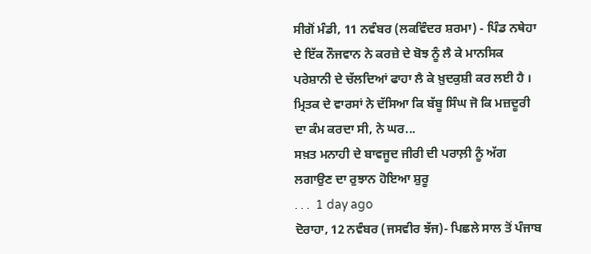ਸੀਗੋਂ ਮੰਡੀ, 11 ਨਵੰਬਰ (ਲਕਵਿੰਦਰ ਸ਼ਰਮਾ) - ਪਿੰਡ ਨਥੇਹਾ ਦੇ ਇੱਕ ਨੌਜਵਾਨ ਨੇ ਕਰਜ਼ੇ ਦੇ ਬੋਝ ਨੂੰ ਲੈ ਕੇ ਮਾਨਸਿਕ ਪਰੇਸ਼ਾਨੀ ਦੇ ਚੱਲਦਿਆਂ ਫਾਹਾ ਲੈ ਕੇ ਖ਼ੁਦਕੁਸ਼ੀ ਕਰ ਲਈ ਹੈ । ਮ੍ਰਿਤਕ ਦੇ ਵਾਰਸਾਂ ਨੇ ਦੱਸਿਆ ਕਿ ਬੱਬੂ ਸਿੰਘ ਜੋ ਕਿ ਮਜ਼ਦੂਰੀ ਦਾ ਕੰਮ ਕਰਦਾ ਸੀ, ਨੇ ਘਰ...
ਸਖ਼ਤ ਮਨਾਹੀ ਦੇ ਬਾਵਜੂਦ ਜੀਰੀ ਦੀ ਪਰਾਲ਼ੀ ਨੂੰ ਅੱਗ ਲਗਾਉਣ ਦਾ ਰੁਝਾਨ ਹੋਇਆ ਸ਼ੁਰੂ
. . .  1 day ago
ਦੋਰਾਹਾ, 12 ਨਵੰਬਰ (ਜਸਵੀਰ ਝੱਜ)- ਪਿਛਲੇ ਸਾਲ ਤੋਂ ਪੰਜਾਬ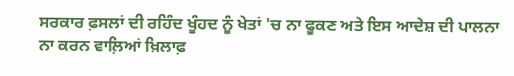ਸਰਕਾਰ ਫ਼ਸਲਾਂ ਦੀ ਰਹਿੰਦ ਖੂੰਹਦ ਨੂੰ ਖੇਤਾਂ 'ਚ ਨਾ ਫੂਕਣ ਅਤੇ ਇਸ ਆਦੇਸ਼ ਦੀ ਪਾਲਨਾ ਨਾ ਕਰਨ ਵਾਲ਼ਿਆਂ ਖ਼ਿਲਾਫ਼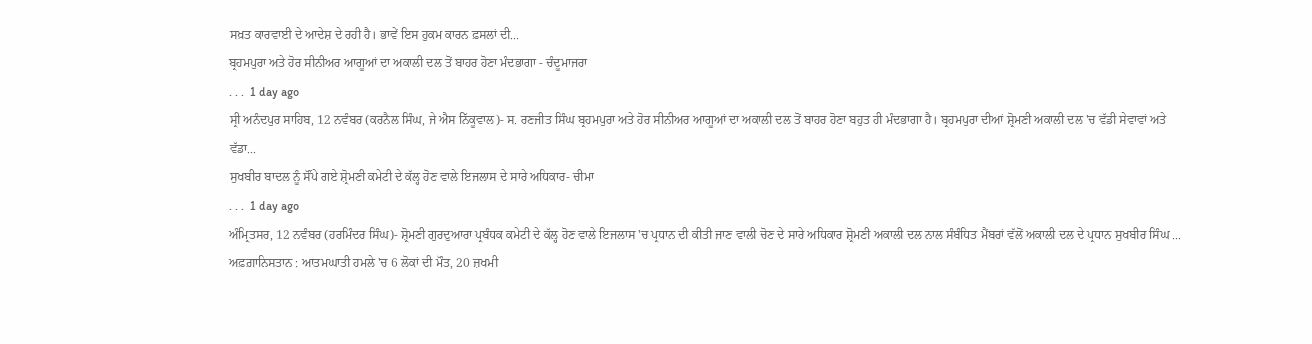ਸਖ਼ਤ ਕਾਰਵਾਈ ਦੇ ਆਦੇਸ਼ ਦੇ ਰਹੀ ਹੈ। ਭਾਵੇਂ ਇਸ ਹੁਕਮ ਕਾਰਨ ਫ਼ਸਲਾਂ ਦੀ...
ਬ੍ਰਹਮਪੁਰਾ ਅਤੇ ਹੋਰ ਸੀਨੀਅਰ ਆਗੂਆਂ ਦਾ ਅਕਾਲੀ ਦਲ ਤੋਂ ਬਾਹਰ ਹੋਣਾ ਮੰਦਭਾਗਾ - ਚੰਦੂਮਾਜਰਾ
. . .  1 day ago
ਸ੍ਰੀ ਅਨੰਦਪੁਰ ਸਾਹਿਬ, 12 ਨਵੰਬਰ (ਕਰਨੈਲ ਸਿੰਘ, ਜੇ ਐਸ ਨਿੱਕੂਵਾਲ)- ਸ. ਰਣਜੀਤ ਸਿੰਘ ਬ੍ਰਹਮਪੁਰਾ ਅਤੇ ਹੋਰ ਸੀਨੀਅਰ ਆਗੂਆਂ ਦਾ ਅਕਾਲੀ ਦਲ ਤੋਂ ਬਾਹਰ ਹੋਣਾ ਬਹੁਤ ਹੀ ਮੰਦਭਾਗਾ ਹੈ। ਬ੍ਰਹਮਪੁਰਾ ਦੀਆਂ ਸ਼੍ਰੋਮਣੀ ਅਕਾਲੀ ਦਲ 'ਚ ਵੱਡੀ ਸੇਵਾਵਾਂ ਅਤੇ ਵੱਡਾ...
ਸੁਖਬੀਰ ਬਾਦਲ ਨੂੰ ਸੌਂਪੇ ਗਏ ਸ਼੍ਰੋਮਣੀ ਕਮੇਟੀ ਦੇ ਕੱਲ੍ਹ ਹੋਣ ਵਾਲੇ ਇਜਲਾਸ ਦੇ ਸਾਰੇ ਅਧਿਕਾਰ- ਚੀਮਾ
. . .  1 day ago
ਅੰਮ੍ਰਿਤਸਰ, 12 ਨਵੰਬਰ (ਹਰਮਿੰਦਰ ਸਿੰਘ)- ਸ਼੍ਰੋਮਣੀ ਗੁਰਦੁਆਰਾ ਪ੍ਰਬੰਧਕ ਕਮੇਟੀ ਦੇ ਕੱਲ੍ਹ ਹੋਣ ਵਾਲੇ ਇਜਲਾਸ 'ਚ ਪ੍ਰਧਾਨ ਦੀ ਕੀਤੀ ਜਾਣ ਵਾਲੀ ਚੋਣ ਦੇ ਸਾਰੇ ਅਧਿਕਾਰ ਸ਼੍ਰੋਮਣੀ ਅਕਾਲੀ ਦਲ ਨਾਲ ਸੰਬੰਧਿਤ ਮੈਂਬਰਾਂ ਵੱਲੋਂ ਅਕਾਲੀ ਦਲ ਦੇ ਪ੍ਰਧਾਨ ਸੁਖਬੀਰ ਸਿੰਘ ...
ਅਫ਼ਗ਼ਾਨਿਸਤਾਨ : ਆਤਮਘਾਤੀ ਹਮਲੇ 'ਚ 6 ਲੋਕਾਂ ਦੀ ਮੌਤ, 20 ਜ਼ਖਮੀ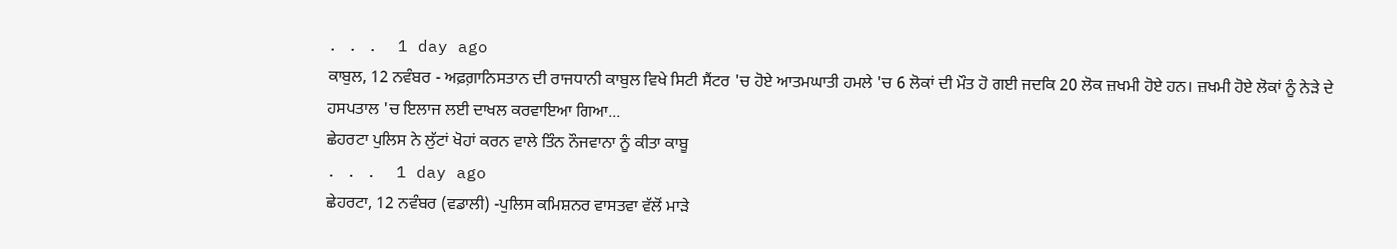. . .  1 day ago
ਕਾਬੁਲ, 12 ਨਵੰਬਰ - ਅਫ਼ਗ਼ਾਨਿਸਤਾਨ ਦੀ ਰਾਜਧਾਨੀ ਕਾਬੁਲ ਵਿਖੇ ਸਿਟੀ ਸੈਂਟਰ 'ਚ ਹੋਏ ਆਤਮਘਾਤੀ ਹਮਲੇ 'ਚ 6 ਲੋਕਾਂ ਦੀ ਮੌਤ ਹੋ ਗਈ ਜਦਕਿ 20 ਲੋਕ ਜ਼ਖਮੀ ਹੋਏ ਹਨ। ਜ਼ਖਮੀ ਹੋਏ ਲੋਕਾਂ ਨੂੰ ਨੇੜੇ ਦੇ ਹਸਪਤਾਲ 'ਚ ਇਲਾਜ ਲਈ ਦਾਖਲ ਕਰਵਾਇਆ ਗਿਆ...
ਛੇਹਰਟਾ ਪੁਲਿਸ ਨੇ ਲੁੱਟਾਂ ਖੋਹਾਂ ਕਰਨ ਵਾਲੇ ਤਿੰਨ ਨੌਜਵਾਨਾ ਨੂੰ ਕੀਤਾ ਕਾਬੂ
. . .  1 day ago
ਛੇਹਰਟਾ, 12 ਨਵੰਬਰ (ਵਡਾਲੀ) -ਪੁਲਿਸ ਕਮਿਸ਼ਨਰ ਵਾਸਤਵਾ ਵੱਲੋਂ ਮਾੜੇ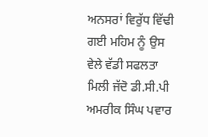ਅਨਸਰਾਂ ਵਿਰੁੱਧ ਵਿੱਢੀ ਗਈ ਮਹਿਮ ਨੂੰ ਉਸ ਵੇਲੇ ਵੱਡੀ ਸਫਲਤਾ ਮਿਲੀ ਜੱਦੋ ਡੀ.ਸੀ.ਪੀ ਅਮਰੀਕ ਸਿੰਘ ਪਵਾਰ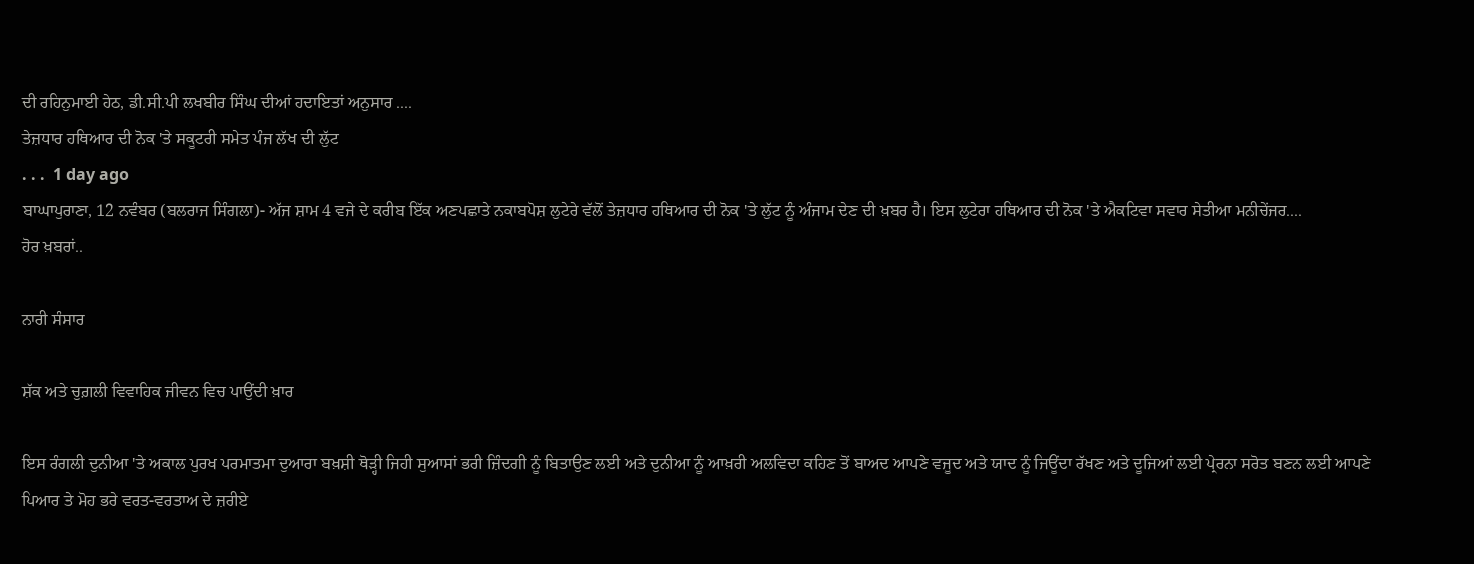ਦੀ ਰਹਿਨੁਮਾਈ ਹੇਠ, ਡੀ.ਸੀ.ਪੀ ਲਖਬੀਰ ਸਿੰਘ ਦੀਆਂ ਹਦਾਇਤਾਂ ਅਨੁਸਾਰ ....
ਤੇਜ਼ਧਾਰ ਹਥਿਆਰ ਦੀ ਨੋਕ 'ਤੇ ਸਕੂਟਰੀ ਸਮੇਤ ਪੰਜ ਲੱਖ ਦੀ ਲੁੱਟ
. . .  1 day ago
ਬਾਘਾਪੁਰਾਣਾ, 12 ਨਵੰਬਰ (ਬਲਰਾਜ ਸਿੰਗਲਾ)- ਅੱਜ ਸ਼ਾਮ 4 ਵਜੇ ਦੇ ਕਰੀਬ ਇੱਕ ਅਣਪਛਾਤੇ ਨਕਾਬਪੋਸ਼ ਲੁਟੇਰੇ ਵੱਲੋਂ ਤੇਜ਼ਧਾਰ ਹਥਿਆਰ ਦੀ ਨੋਕ 'ਤੇ ਲੁੱਟ ਨੂੰ ਅੰਜਾਮ ਦੇਣ ਦੀ ਖ਼ਬਰ ਹੈ। ਇਸ ਲੁਟੇਰਾ ਹਥਿਆਰ ਦੀ ਨੋਕ 'ਤੇ ਐਕਟਿਵਾ ਸਵਾਰ ਸੇਤੀਆ ਮਨੀਚੇਂਜਰ....
ਹੋਰ ਖ਼ਬਰਾਂ..

ਨਾਰੀ ਸੰਸਾਰ

ਸ਼ੱਕ ਅਤੇ ਚੁਗ਼ਲੀ ਵਿਵਾਹਿਕ ਜੀਵਨ ਵਿਚ ਪਾਉਂਦੀ ਖ਼ਾਰ

ਇਸ ਰੰਗਲੀ ਦੁਨੀਆ 'ਤੇ ਅਕਾਲ ਪੁਰਖ ਪਰਮਾਤਮਾ ਦੁਆਰਾ ਬਖ਼ਸ਼ੀ ਥੋੜ੍ਹੀ ਜਿਹੀ ਸੁਆਸਾਂ ਭਰੀ ਜ਼ਿੰਦਗੀ ਨੂੰ ਬਿਤਾਉਣ ਲਈ ਅਤੇ ਦੁਨੀਆ ਨੂੰ ਆਖ਼ਰੀ ਅਲਵਿਦਾ ਕਹਿਣ ਤੋਂ ਬਾਅਦ ਆਪਣੇ ਵਜੂਦ ਅਤੇ ਯਾਦ ਨੂੰ ਜਿਊਂਦਾ ਰੱਖਣ ਅਤੇ ਦੂਜਿਆਂ ਲਈ ਪ੍ਰੇਰਨਾ ਸਰੋਤ ਬਣਨ ਲਈ ਆਪਣੇ ਪਿਆਰ ਤੇ ਮੋਹ ਭਰੇ ਵਰਤ-ਵਰਤਾਅ ਦੇ ਜ਼ਰੀਏ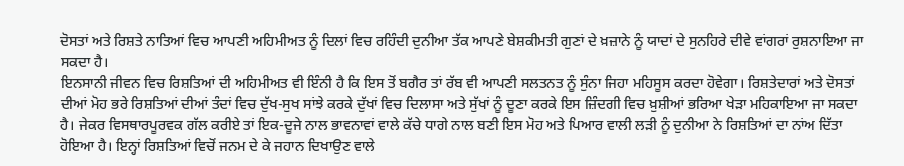ਦੋਸਤਾਂ ਅਤੇ ਰਿਸ਼ਤੇ ਨਾਤਿਆਂ ਵਿਚ ਆਪਣੀ ਅਹਿਮੀਅਤ ਨੂੰ ਦਿਲਾਂ ਵਿਚ ਰਹਿੰਦੀ ਦੁਨੀਆ ਤੱਕ ਆਪਣੇ ਬੇਸ਼ਕੀਮਤੀ ਗੁਣਾਂ ਦੇ ਖ਼ਜ਼ਾਨੇ ਨੂੰ ਯਾਦਾਂ ਦੇ ਸੁਨਹਿਰੇ ਦੀਵੇ ਵਾਂਗਰਾਂ ਰੁਸ਼ਨਾਇਆ ਜਾ ਸਕਦਾ ਹੈ।
ਇਨਸਾਨੀ ਜੀਵਨ ਵਿਚ ਰਿਸ਼ਤਿਆਂ ਦੀ ਅਹਿਮੀਅਤ ਵੀ ਇੰਨੀ ਹੈ ਕਿ ਇਸ ਤੋਂ ਬਗੈਰ ਤਾਂ ਰੱਬ ਵੀ ਆਪਣੀ ਸਲਤਨਤ ਨੂੰ ਸੁੰਨਾ ਜਿਹਾ ਮਹਿਸੂਸ ਕਰਦਾ ਹੋਵੇਗਾ। ਰਿਸ਼ਤੇਦਾਰਾਂ ਅਤੇ ਦੋਸਤਾਂ ਦੀਆਂ ਮੋਹ ਭਰੇ ਰਿਸ਼ਤਿਆਂ ਦੀਆਂ ਤੰਦਾਂ ਵਿਚ ਦੁੱਖ-ਸੁਖ ਸਾਂਝੇ ਕਰਕੇ ਦੁੱਖਾਂ ਵਿਚ ਦਿਲਾਸਾ ਅਤੇ ਸੁੱਖਾਂ ਨੂੰ ਦੂਣਾ ਕਰਕੇ ਇਸ ਜ਼ਿੰਦਗੀ ਵਿਚ ਖ਼ੁਸ਼ੀਆਂ ਭਰਿਆ ਖੇੜਾ ਮਹਿਕਾਇਆ ਜਾ ਸਕਦਾ ਹੈ। ਜੇਕਰ ਵਿਸਥਾਰਪੂਰਵਕ ਗੱਲ ਕਰੀਏ ਤਾਂ ਇਕ-ਦੂਜੇ ਨਾਲ ਭਾਵਨਾਵਾਂ ਵਾਲੇ ਕੱਚੇ ਧਾਗੇ ਨਾਲ ਬਣੀ ਇਸ ਮੋਹ ਅਤੇ ਪਿਆਰ ਵਾਲੀ ਲੜੀ ਨੂੰ ਦੁਨੀਆ ਨੇ ਰਿਸ਼ਤਿਆਂ ਦਾ ਨਾਂਅ ਦਿੱਤਾ ਹੋਇਆ ਹੈ। ਇਨ੍ਹਾਂ ਰਿਸ਼ਤਿਆਂ ਵਿਚੋਂ ਜਨਮ ਦੇ ਕੇ ਜਹਾਨ ਦਿਖਾਉਣ ਵਾਲੇ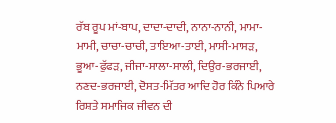ਰੱਬ ਰੂਪ ਮਾਂ-ਬਾਪ, ਦਾਦਾ-ਦਾਦੀ, ਨਾਨਾ-ਨਾਨੀ, ਮਾਮਾ-ਮਾਮੀ, ਚਾਚਾ-ਚਾਚੀ, ਤਾਇਆ-ਤਾਈ, ਮਾਸੀ-ਮਾਸੜ, ਭੂਆ-ਫੁੱਫੜ, ਜੀਜਾ-ਸਾਲਾ-ਸਾਲੀ, ਦਿਉਰ-ਭਰਜਾਈ, ਨਣਦ-ਭਰਜਾਈ, ਦੋਸਤ-ਮਿੱਤਰ ਆਦਿ ਹੋਰ ਕਿੰਨੇ ਪਿਆਰੇ ਰਿਸ਼ਤੇ ਸਮਾਜਿਕ ਜੀਵਨ ਦੀ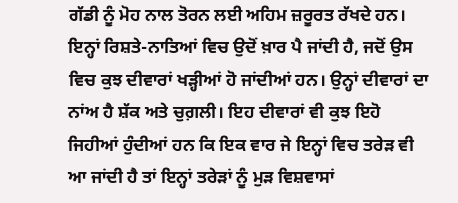ਗੱਡੀ ਨੂੰ ਮੋਹ ਨਾਲ ਤੋਰਨ ਲਈ ਅਹਿਮ ਜ਼ਰੂਰਤ ਰੱਖਦੇ ਹਨ।
ਇਨ੍ਹਾਂ ਰਿਸ਼ਤੇ-ਨਾਤਿਆਂ ਵਿਚ ਉਦੋਂ ਖ਼ਾਰ ਪੈ ਜਾਂਦੀ ਹੈ, ਜਦੋਂ ਉਸ ਵਿਚ ਕੁਝ ਦੀਵਾਰਾਂ ਖੜ੍ਹੀਆਂ ਹੋ ਜਾਂਦੀਆਂ ਹਨ। ਉਨ੍ਹਾਂ ਦੀਵਾਰਾਂ ਦਾ ਨਾਂਅ ਹੈ ਸ਼ੱਕ ਅਤੇ ਚੁਗ਼ਲੀ। ਇਹ ਦੀਵਾਰਾਂ ਵੀ ਕੁਝ ਇਹੋ ਜਿਹੀਆਂ ਹੁੰਦੀਆਂ ਹਨ ਕਿ ਇਕ ਵਾਰ ਜੇ ਇਨ੍ਹਾਂ ਵਿਚ ਤਰੇੜ ਵੀ ਆ ਜਾਂਦੀ ਹੈ ਤਾਂ ਇਨ੍ਹਾਂ ਤਰੇੜਾਂ ਨੂੰ ਮੁੜ ਵਿਸ਼ਵਾਸਾਂ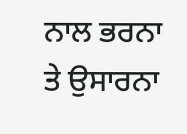ਨਾਲ ਭਰਨਾ ਤੇ ਉਸਾਰਨਾ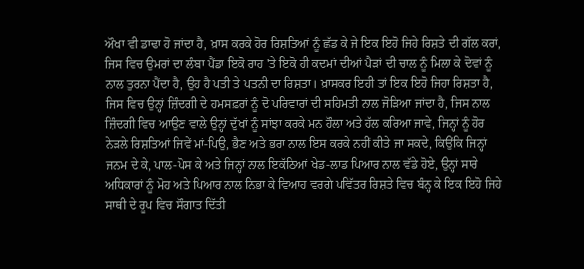ਔਖਾ ਵੀ ਡਾਢਾ ਹੋ ਜਾਂਦਾ ਹੈ, ਖ਼ਾਸ ਕਰਕੇ ਹੋਰ ਰਿਸ਼ਤਿਆਂ ਨੂੰ ਛੱਡ ਕੇ ਜੇ ਇਕ ਇਹੋ ਜਿਹੇ ਰਿਸ਼ਤੇ ਦੀ ਗੱਲ ਕਰਾਂ, ਜਿਸ ਵਿਚ ਉਮਰਾਂ ਦਾ ਲੰਬਾ ਪੈਂਡਾ ਇਕੋ ਰਾਹ 'ਤੇ ਇਕੋ ਹੀ ਕਦਮਾਂ ਦੀਆਂ ਪੈੜਾਂ ਦੀ ਚਾਲ ਨੂੰ ਮਿਲਾ ਕੇ ਦੋਵਾਂ ਨੂੰ ਨਾਲ ਤੁਰਨਾ ਪੈਂਦਾ ਹੈ, ਉਹ ਹੈ ਪਤੀ ਤੇ ਪਤਨੀ ਦਾ ਰਿਸ਼ਤਾ। ਖ਼ਾਸਕਰ ਇਹੀ ਤਾਂ ਇਕ ਇਹੋ ਜਿਹਾ ਰਿਸ਼ਤਾ ਹੈ, ਜਿਸ ਵਿਚ ਉਨ੍ਹਾਂ ਜ਼ਿੰਦਗੀ ਦੇ ਹਮਸਫ਼ਰਾਂ ਨੂੰ ਦੋ ਪਰਿਵਾਰਾਂ ਦੀ ਸਹਿਮਤੀ ਨਾਲ ਜੋੜਿਆ ਜਾਂਦਾ ਹੈ, ਜਿਸ ਨਾਲ ਜ਼ਿੰਦਗੀ ਵਿਚ ਆਉਣ ਵਾਲੇ ਉਨ੍ਹਾਂ ਦੁੱਖਾਂ ਨੂੰ ਸਾਂਝਾ ਕਰਕੇ ਮਨ ਹੌਲਾ ਅਤੇ ਹੱਲ ਕਰਿਆ ਜਾਵੇ, ਜਿਨ੍ਹਾਂ ਨੂੰ ਹੋਰ ਨੇੜਲੇ ਰਿਸ਼ਤਿਆਂ ਜਿਵੇਂ ਮਾਂ-ਪਿਉ, ਭੈਣ ਅਤੇ ਭਰਾ ਨਾਲ ਇਸ ਕਰਕੇ ਨਹੀਂ ਕੀਤੇ ਜਾ ਸਕਦੇ, ਕਿਉਂਕਿ ਜਿਨ੍ਹਾਂ ਜਨਮ ਦੇ ਕੇ, ਪਾਲ-ਪੋਸ ਕੇ ਅਤੇ ਜਿਨ੍ਹਾਂ ਨਾਲ ਇਕੱਠਿਆਂ ਖੇਡ-ਲਾਡ ਪਿਆਰ ਨਾਲ ਵੱਡੇ ਹੋਏ, ਉਨ੍ਹਾਂ ਸਾਰੇ ਅਧਿਕਾਰਾਂ ਨੂੰ ਮੋਹ ਅਤੇ ਪਿਆਰ ਨਾਲ ਨਿਭਾ ਕੇ ਵਿਆਹ ਵਰਗੇ ਪਵਿੱਤਰ ਰਿਸ਼ਤੇ ਵਿਚ ਬੰਨ੍ਹ ਕੇ ਇਕ ਇਹੋ ਜਿਹੇ ਸਾਥੀ ਦੇ ਰੂਪ ਵਿਚ ਸੌਗਾਤ ਦਿੱਤੀ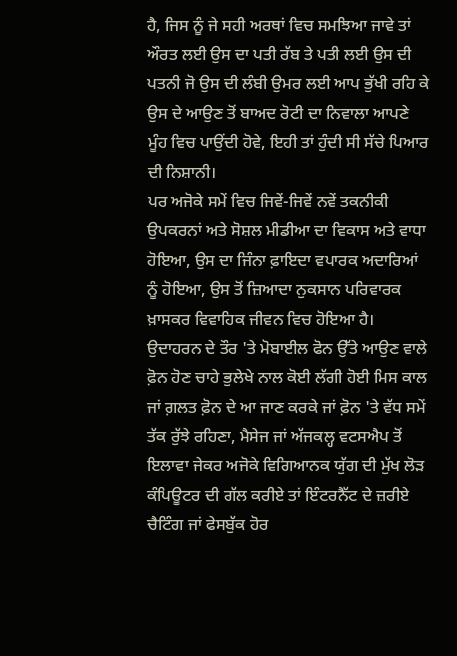ਹੈ, ਜਿਸ ਨੂੰ ਜੇ ਸਹੀ ਅਰਥਾਂ ਵਿਚ ਸਮਝਿਆ ਜਾਵੇ ਤਾਂ ਔਰਤ ਲਈ ਉਸ ਦਾ ਪਤੀ ਰੱਬ ਤੇ ਪਤੀ ਲਈ ਉਸ ਦੀ ਪਤਨੀ ਜੋ ਉਸ ਦੀ ਲੰਬੀ ਉਮਰ ਲਈ ਆਪ ਭੁੱਖੀ ਰਹਿ ਕੇ ਉਸ ਦੇ ਆਉਣ ਤੋਂ ਬਾਅਦ ਰੋਟੀ ਦਾ ਨਿਵਾਲਾ ਆਪਣੇ ਮੂੰਹ ਵਿਚ ਪਾਉਂਦੀ ਹੋਵੇ, ਇਹੀ ਤਾਂ ਹੁੰਦੀ ਸੀ ਸੱਚੇ ਪਿਆਰ ਦੀ ਨਿਸ਼ਾਨੀ।
ਪਰ ਅਜੋਕੇ ਸਮੇਂ ਵਿਚ ਜਿਵੇਂ-ਜਿਵੇਂ ਨਵੇਂ ਤਕਨੀਕੀ ਉਪਕਰਨਾਂ ਅਤੇ ਸੋਸ਼ਲ ਮੀਡੀਆ ਦਾ ਵਿਕਾਸ ਅਤੇ ਵਾਧਾ ਹੋਇਆ, ਉਸ ਦਾ ਜਿੰਨਾ ਫ਼ਾਇਦਾ ਵਪਾਰਕ ਅਦਾਰਿਆਂ ਨੂੰ ਹੋਇਆ, ਉਸ ਤੋਂ ਜ਼ਿਆਦਾ ਨੁਕਸਾਨ ਪਰਿਵਾਰਕ ਖ਼ਾਸਕਰ ਵਿਵਾਹਿਕ ਜੀਵਨ ਵਿਚ ਹੋਇਆ ਹੈ। ਉਦਾਹਰਨ ਦੇ ਤੌਰ 'ਤੇ ਮੋਬਾਈਲ ਫੋਨ ਉੱਤੇ ਆਉਣ ਵਾਲੇ ਫ਼ੋਨ ਹੋਣ ਚਾਹੇ ਭੁਲੇਖੇ ਨਾਲ ਕੋਈ ਲੱਗੀ ਹੋਈ ਮਿਸ ਕਾਲ ਜਾਂ ਗ਼ਲਤ ਫ਼ੋਨ ਦੇ ਆ ਜਾਣ ਕਰਕੇ ਜਾਂ ਫ਼ੋਨ 'ਤੇ ਵੱਧ ਸਮੇਂ ਤੱਕ ਰੁੱਝੇ ਰਹਿਣਾ, ਮੈਸੇਜ ਜਾਂ ਅੱਜਕਲ੍ਹ ਵਟਸਐਪ ਤੋਂ ਇਲਾਵਾ ਜੇਕਰ ਅਜੋਕੇ ਵਿਗਿਆਨਕ ਯੁੱਗ ਦੀ ਮੁੱਖ ਲੋੜ ਕੰਪਿਊਟਰ ਦੀ ਗੱਲ ਕਰੀਏ ਤਾਂ ਇੰਟਰਨੈੱਟ ਦੇ ਜ਼ਰੀਏ ਚੈਟਿੰਗ ਜਾਂ ਫੇਸਬੁੱਕ ਹੋਰ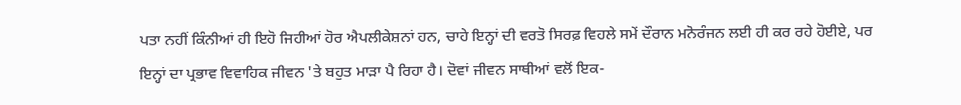ਪਤਾ ਨਹੀਂ ਕਿੰਨੀਆਂ ਹੀ ਇਹੋ ਜਿਹੀਆਂ ਹੋਰ ਐਪਲੀਕੇਸ਼ਨਾਂ ਹਨ, ਚਾਹੇ ਇਨ੍ਹਾਂ ਦੀ ਵਰਤੋ ਸਿਰਫ਼ ਵਿਹਲੇ ਸਮੇਂ ਦੌਰਾਨ ਮਨੋਰੰਜਨ ਲਈ ਹੀ ਕਰ ਰਹੇ ਹੋਈਏ, ਪਰ ਇਨ੍ਹਾਂ ਦਾ ਪ੍ਰਭਾਵ ਵਿਵਾਹਿਕ ਜੀਵਨ 'ਤੇ ਬਹੁਤ ਮਾੜਾ ਪੈ ਰਿਹਾ ਹੈ। ਦੋਵਾਂ ਜੀਵਨ ਸਾਥੀਆਂ ਵਲੋਂ ਇਕ-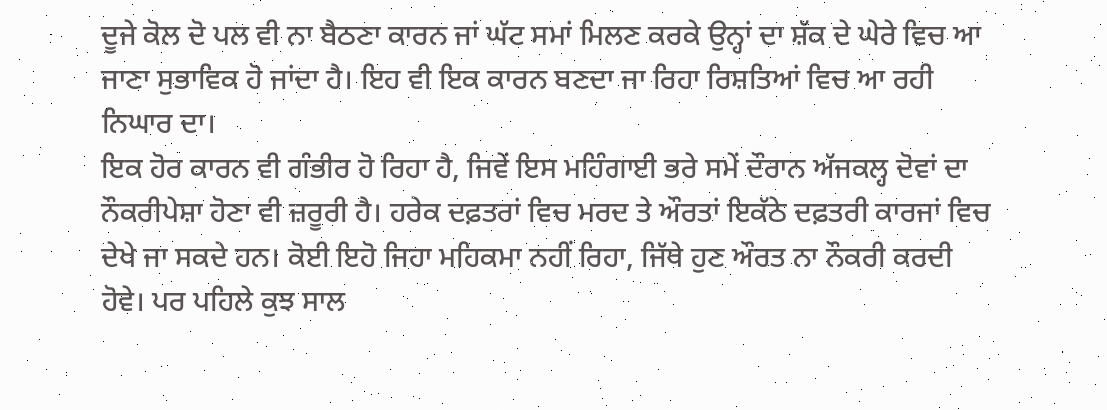ਦੂਜੇ ਕੋਲ ਦੋ ਪਲ ਵੀ ਨਾ ਬੈਠਣਾ ਕਾਰਨ ਜਾਂ ਘੱਟ ਸਮਾਂ ਮਿਲਣ ਕਰਕੇ ਉਨ੍ਹਾਂ ਦਾ ਸ਼ੱਕ ਦੇ ਘੇਰੇ ਵਿਚ ਆ ਜਾਣਾ ਸੁਭਾਵਿਕ ਹੋ ਜਾਂਦਾ ਹੈ। ਇਹ ਵੀ ਇਕ ਕਾਰਨ ਬਣਦਾ ਜਾ ਰਿਹਾ ਰਿਸ਼ਤਿਆਂ ਵਿਚ ਆ ਰਹੀ ਨਿਘਾਰ ਦਾ।
ਇਕ ਹੋਰ ਕਾਰਨ ਵੀ ਗੰਭੀਰ ਹੋ ਰਿਹਾ ਹੈ, ਜਿਵੇਂ ਇਸ ਮਹਿੰਗਾਈ ਭਰੇ ਸਮੇਂ ਦੌਰਾਨ ਅੱਜਕਲ੍ਹ ਦੋਵਾਂ ਦਾ ਨੌਕਰੀਪੇਸ਼ਾ ਹੋਣਾ ਵੀ ਜ਼ਰੂਰੀ ਹੈ। ਹਰੇਕ ਦਫ਼ਤਰਾਂ ਵਿਚ ਮਰਦ ਤੇ ਔਰਤਾਂ ਇਕੱਠੇ ਦਫ਼ਤਰੀ ਕਾਰਜਾਂ ਵਿਚ ਦੇਖੇ ਜਾ ਸਕਦੇ ਹਨ। ਕੋਈ ਇਹੋ ਜਿਹਾ ਮਹਿਕਮਾ ਨਹੀਂ ਰਿਹਾ, ਜਿੱਥੇ ਹੁਣ ਔਰਤ ਨਾ ਨੌਕਰੀ ਕਰਦੀ ਹੋਵੇ। ਪਰ ਪਹਿਲੇ ਕੁਝ ਸਾਲ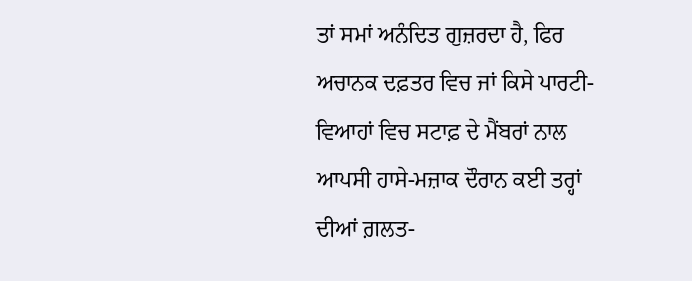ਤਾਂ ਸਮਾਂ ਅਨੰਦਿਤ ਗੁਜ਼ਰਦਾ ਹੈ, ਫਿਰ ਅਚਾਨਕ ਦਫ਼ਤਰ ਵਿਚ ਜਾਂ ਕਿਸੇ ਪਾਰਟੀ-ਵਿਆਹਾਂ ਵਿਚ ਸਟਾਫ਼ ਦੇ ਮੈਂਬਰਾਂ ਨਾਲ ਆਪਸੀ ਹਾਸੇ-ਮਜ਼ਾਕ ਦੌਰਾਨ ਕਈ ਤਰ੍ਹਾਂ ਦੀਆਂ ਗ਼ਲਤ-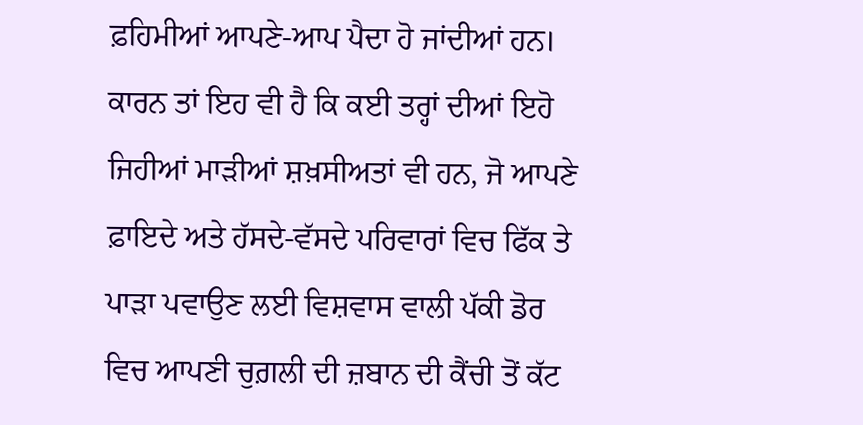ਫ਼ਹਿਮੀਆਂ ਆਪਣੇ-ਆਪ ਪੈਦਾ ਹੋ ਜਾਂਦੀਆਂ ਹਨ। ਕਾਰਨ ਤਾਂ ਇਹ ਵੀ ਹੈ ਕਿ ਕਈ ਤਰ੍ਹਾਂ ਦੀਆਂ ਇਹੋ ਜਿਹੀਆਂ ਮਾੜੀਆਂ ਸ਼ਖ਼ਸੀਅਤਾਂ ਵੀ ਹਨ, ਜੋ ਆਪਣੇ ਫ਼ਾਇਦੇ ਅਤੇ ਹੱਸਦੇ-ਵੱਸਦੇ ਪਰਿਵਾਰਾਂ ਵਿਚ ਫਿੱਕ ਤੇ ਪਾੜਾ ਪਵਾਉਣ ਲਈ ਵਿਸ਼ਵਾਸ ਵਾਲੀ ਪੱਕੀ ਡੋਰ ਵਿਚ ਆਪਣੀ ਚੁਗ਼ਲੀ ਦੀ ਜ਼ਬਾਨ ਦੀ ਕੈਂਚੀ ਤੋਂ ਕੱਟ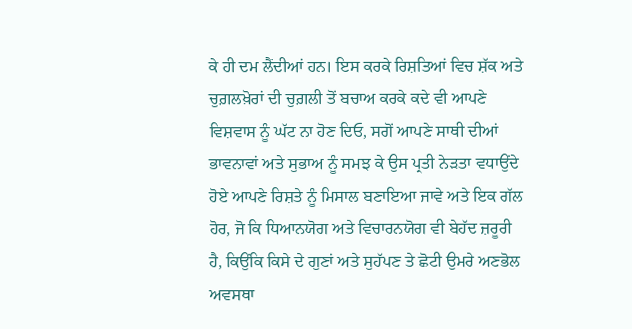ਕੇ ਹੀ ਦਮ ਲੈਂਦੀਆਂ ਹਨ। ਇਸ ਕਰਕੇ ਰਿਸ਼ਤਿਆਂ ਵਿਚ ਸ਼ੱਕ ਅਤੇ ਚੁਗ਼ਲਖ਼ੋਰਾਂ ਦੀ ਚੁਗ਼ਲੀ ਤੋਂ ਬਚਾਅ ਕਰਕੇ ਕਦੇ ਵੀ ਆਪਣੇ ਵਿਸ਼ਵਾਸ ਨੂੰ ਘੱਟ ਨਾ ਹੋਣ ਦਿਓ, ਸਗੋਂ ਆਪਣੇ ਸਾਥੀ ਦੀਆਂ ਭਾਵਨਾਵਾਂ ਅਤੇ ਸੁਭਾਅ ਨੂੰ ਸਮਝ ਕੇ ਉਸ ਪ੍ਰਤੀ ਨੇੜਤਾ ਵਧਾਉਂਦੇ ਹੋਏ ਆਪਣੇ ਰਿਸ਼ਤੇ ਨੂੰ ਮਿਸਾਲ ਬਣਾਇਆ ਜਾਵੇ ਅਤੇ ਇਕ ਗੱਲ ਹੋਰ, ਜੋ ਕਿ ਧਿਆਨਯੋਗ ਅਤੇ ਵਿਚਾਰਨਯੋਗ ਵੀ ਬੇਹੱਦ ਜ਼ਰੂਰੀ ਹੈ, ਕਿਉਂਕਿ ਕਿਸੇ ਦੇ ਗੁਣਾਂ ਅਤੇ ਸੁਹੱਪਣ ਤੇ ਛੋਟੀ ਉਮਰੇ ਅਣਭੋਲ ਅਵਸਥਾ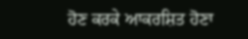ਹੋਣ ਕਰਕੇ ਆਕਰਸ਼ਿਤ ਹੋਣਾ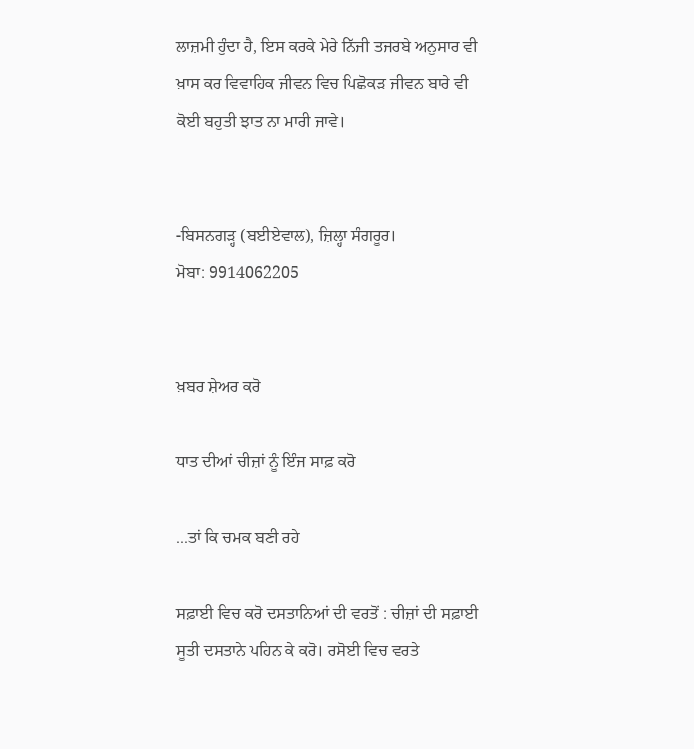ਲਾਜ਼ਮੀ ਹੁੰਦਾ ਹੈ, ਇਸ ਕਰਕੇ ਮੇਰੇ ਨਿੱਜੀ ਤਜਰਬੇ ਅਨੁਸਾਰ ਵੀ ਖ਼ਾਸ ਕਰ ਵਿਵਾਹਿਕ ਜੀਵਨ ਵਿਚ ਪਿਛੋਕੜ ਜੀਵਨ ਬਾਰੇ ਵੀ ਕੋਈ ਬਹੁਤੀ ਝਾਤ ਨਾ ਮਾਰੀ ਜਾਵੇ।


-ਬਿਸਨਗੜ੍ਹ (ਬਈਏਵਾਲ), ਜ਼ਿਲ੍ਹਾ ਸੰਗਰੂਰ।
ਮੋਬਾ: 9914062205


ਖ਼ਬਰ ਸ਼ੇਅਰ ਕਰੋ

ਧਾਤ ਦੀਆਂ ਚੀਜ਼ਾਂ ਨੂੰ ਇੰਜ ਸਾਫ਼ ਕਰੋ

...ਤਾਂ ਕਿ ਚਮਕ ਬਣੀ ਰਹੇ

ਸਫ਼ਾਈ ਵਿਚ ਕਰੋ ਦਸਤਾਨਿਆਂ ਦੀ ਵਰਤੋਂ : ਚੀਜ਼ਾਂ ਦੀ ਸਫ਼ਾਈ ਸੂਤੀ ਦਸਤਾਨੇ ਪਹਿਨ ਕੇ ਕਰੋ। ਰਸੋਈ ਵਿਚ ਵਰਤੇ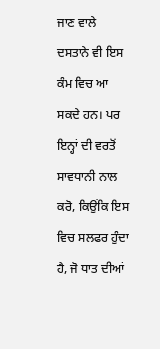ਜਾਣ ਵਾਲੇ ਦਸਤਾਨੇ ਵੀ ਇਸ ਕੰਮ ਵਿਚ ਆ ਸਕਦੇ ਹਨ। ਪਰ ਇਨ੍ਹਾਂ ਦੀ ਵਰਤੋਂ ਸਾਵਧਾਨੀ ਨਾਲ ਕਰੋ, ਕਿਉਂਕਿ ਇਸ ਵਿਚ ਸਲਫਰ ਹੁੰਦਾ ਹੈ, ਜੋ ਧਾਤ ਦੀਆਂ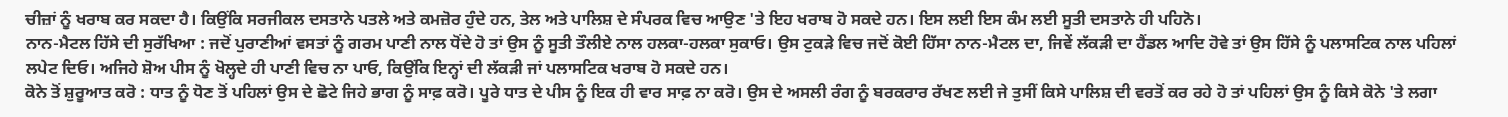ਚੀਜ਼ਾਂ ਨੂੰ ਖਰਾਬ ਕਰ ਸਕਦਾ ਹੈ। ਕਿਉਂਕਿ ਸਰਜੀਕਲ ਦਸਤਾਨੇ ਪਤਲੇ ਅਤੇ ਕਮਜ਼ੋਰ ਹੁੰਦੇ ਹਨ, ਤੇਲ ਅਤੇ ਪਾਲਿਸ਼ ਦੇ ਸੰਪਰਕ ਵਿਚ ਆਉਣ 'ਤੇ ਇਹ ਖਰਾਬ ਹੋ ਸਕਦੇ ਹਨ। ਇਸ ਲਈ ਇਸ ਕੰਮ ਲਈ ਸੂਤੀ ਦਸਤਾਨੇ ਹੀ ਪਹਿਨੋ।
ਨਾਨ-ਮੈਟਲ ਹਿੱਸੇ ਦੀ ਸੁਰੱਖਿਆ : ਜਦੋਂ ਪੁਰਾਣੀਆਂ ਵਸਤਾਂ ਨੂੰ ਗਰਮ ਪਾਣੀ ਨਾਲ ਧੋਂਦੇ ਹੋ ਤਾਂ ਉਸ ਨੂੰ ਸੂਤੀ ਤੌਲੀਏ ਨਾਲ ਹਲਕਾ-ਹਲਕਾ ਸੁਕਾਓ। ਉਸ ਟੁਕੜੇ ਵਿਚ ਜਦੋਂ ਕੋਈ ਹਿੱਸਾ ਨਾਨ-ਮੈਟਲ ਦਾ, ਜਿਵੇਂ ਲੱਕੜੀ ਦਾ ਹੈਂਡਲ ਆਦਿ ਹੋਵੇ ਤਾਂ ਉਸ ਹਿੱਸੇ ਨੂੰ ਪਲਾਸਟਿਕ ਨਾਲ ਪਹਿਲਾਂ ਲਪੇਟ ਦਿਓ। ਅਜਿਹੇ ਸ਼ੋਅ ਪੀਸ ਨੂੰ ਖੋਲ੍ਹਦੇ ਹੀ ਪਾਣੀ ਵਿਚ ਨਾ ਪਾਓ, ਕਿਉਂਕਿ ਇਨ੍ਹਾਂ ਦੀ ਲੱਕੜੀ ਜਾਂ ਪਲਾਸਟਿਕ ਖਰਾਬ ਹੋ ਸਕਦੇ ਹਨ।
ਕੋਨੇ ਤੋਂ ਸ਼ੁਰੂਆਤ ਕਰੋ : ਧਾਤ ਨੂੰ ਧੋਣ ਤੋਂ ਪਹਿਲਾਂ ਉਸ ਦੇ ਛੋਟੇ ਜਿਹੇ ਭਾਗ ਨੂੰ ਸਾਫ਼ ਕਰੋ। ਪੂਰੇ ਧਾਤ ਦੇ ਪੀਸ ਨੂੰ ਇਕ ਹੀ ਵਾਰ ਸਾਫ਼ ਨਾ ਕਰੋ। ਉਸ ਦੇ ਅਸਲੀ ਰੰਗ ਨੂੰ ਬਰਕਰਾਰ ਰੱਖਣ ਲਈ ਜੇ ਤੁਸੀਂ ਕਿਸੇ ਪਾਲਿਸ਼ ਦੀ ਵਰਤੋਂ ਕਰ ਰਹੇ ਹੋ ਤਾਂ ਪਹਿਲਾਂ ਉਸ ਨੂੰ ਕਿਸੇ ਕੋਨੇ 'ਤੇ ਲਗਾ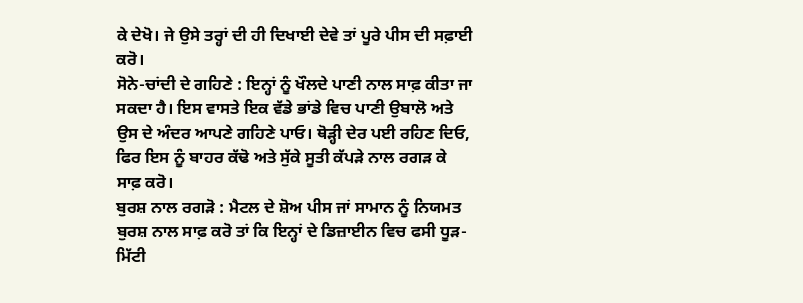ਕੇ ਦੇਖੋ। ਜੇ ਉਸੇ ਤਰ੍ਹਾਂ ਦੀ ਹੀ ਦਿਖਾਈ ਦੇਵੇ ਤਾਂ ਪੂਰੇ ਪੀਸ ਦੀ ਸਫ਼ਾਈ ਕਰੋ।
ਸੋਨੇ-ਚਾਂਦੀ ਦੇ ਗਹਿਣੇ : ਇਨ੍ਹਾਂ ਨੂੰ ਖੌਲਦੇ ਪਾਣੀ ਨਾਲ ਸਾਫ਼ ਕੀਤਾ ਜਾ ਸਕਦਾ ਹੈ। ਇਸ ਵਾਸਤੇ ਇਕ ਵੱਡੇ ਭਾਂਡੇ ਵਿਚ ਪਾਣੀ ਉਬਾਲੋ ਅਤੇ ਉਸ ਦੇ ਅੰਦਰ ਆਪਣੇ ਗਹਿਣੇ ਪਾਓ। ਥੋੜ੍ਹੀ ਦੇਰ ਪਈ ਰਹਿਣ ਦਿਓ, ਫਿਰ ਇਸ ਨੂੰ ਬਾਹਰ ਕੱਢੋ ਅਤੇ ਸੁੱਕੇ ਸੂਤੀ ਕੱਪੜੇ ਨਾਲ ਰਗੜ ਕੇ ਸਾਫ਼ ਕਰੋ।
ਬੁਰਸ਼ ਨਾਲ ਰਗੜੋ : ਮੈਟਲ ਦੇ ਸ਼ੋਅ ਪੀਸ ਜਾਂ ਸਾਮਾਨ ਨੂੰ ਨਿਯਮਤ ਬੁਰਸ਼ ਨਾਲ ਸਾਫ਼ ਕਰੋ ਤਾਂ ਕਿ ਇਨ੍ਹਾਂ ਦੇ ਡਿਜ਼ਾਈਨ ਵਿਚ ਫਸੀ ਧੂੜ-ਮਿੱਟੀ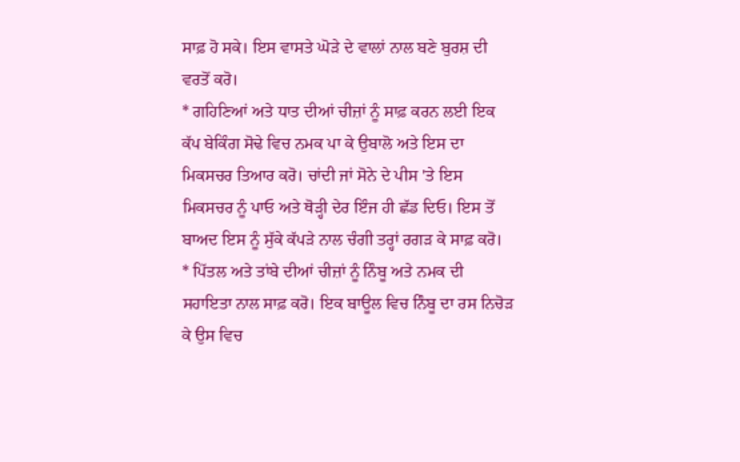ਸਾਫ਼ ਹੋ ਸਕੇ। ਇਸ ਵਾਸਤੇ ਘੋੜੇ ਦੇ ਵਾਲਾਂ ਨਾਲ ਬਣੇ ਬੁਰਸ਼ ਦੀ ਵਰਤੋਂ ਕਰੋ।
* ਗਹਿਣਿਆਂ ਅਤੇ ਧਾਤ ਦੀਆਂ ਚੀਜ਼ਾਂ ਨੂੰ ਸਾਫ਼ ਕਰਨ ਲਈ ਇਕ ਕੱਪ ਬੇਕਿੰਗ ਸੋਢੇ ਵਿਚ ਨਮਕ ਪਾ ਕੇ ਉਬਾਲੋ ਅਤੇ ਇਸ ਦਾ ਮਿਕਸਚਰ ਤਿਆਰ ਕਰੋ। ਚਾਂਦੀ ਜਾਂ ਸੋਨੇ ਦੇ ਪੀਸ 'ਤੇ ਇਸ ਮਿਕਸਚਰ ਨੂੰ ਪਾਓ ਅਤੇ ਥੋੜ੍ਹੀ ਦੇਰ ਇੰਜ ਹੀ ਛੱਡ ਦਿਓ। ਇਸ ਤੋਂ ਬਾਅਦ ਇਸ ਨੂੰ ਸੁੱਕੇ ਕੱਪੜੇ ਨਾਲ ਚੰਗੀ ਤਰ੍ਹਾਂ ਰਗੜ ਕੇ ਸਾਫ਼ ਕਰੋ।
* ਪਿੱਤਲ ਅਤੇ ਤਾਂਬੇ ਦੀਆਂ ਚੀਜ਼ਾਂ ਨੂੰ ਨਿੰਬੂ ਅਤੇ ਨਮਕ ਦੀ ਸਹਾਇਤਾ ਨਾਲ ਸਾਫ਼ ਕਰੋ। ਇਕ ਬਾਊਲ ਵਿਚ ਨਿੰਬੂ ਦਾ ਰਸ ਨਿਚੋੜ ਕੇ ਉਸ ਵਿਚ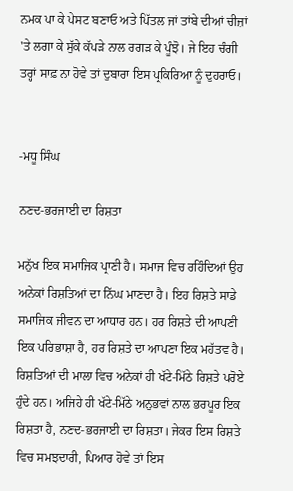ਨਮਕ ਪਾ ਕੇ ਪੇਸਟ ਬਣਾਓ ਅਤੇ ਪਿੱਤਲ ਜਾਂ ਤਾਂਬੇ ਦੀਆਂ ਚੀਜ਼ਾਂ 'ਤੇ ਲਗਾ ਕੇ ਸੁੱਕੇ ਕੱਪੜੇ ਨਾਲ ਰਗੜ ਕੇ ਪੂੰਝੋ। ਜੇ ਇਹ ਚੰਗੀ ਤਰ੍ਹਾਂ ਸਾਫ਼ ਨਾ ਹੋਵੇ ਤਾਂ ਦੁਬਾਰਾ ਇਸ ਪ੍ਰਕਿਰਿਆ ਨੂੰ ਦੁਹਰਾਓ।


-ਮਧੂ ਸਿੰਘ

ਨਣਦ-ਭਰਜਾਈ ਦਾ ਰਿਸ਼ਤਾ

ਮਨੁੱਖ ਇਕ ਸਮਾਜਿਕ ਪ੍ਰਾਣੀ ਹੈ। ਸਮਾਜ ਵਿਚ ਰਹਿੰਦਿਆਂ ਉਹ ਅਨੇਕਾਂ ਰਿਸ਼ਤਿਆਂ ਦਾ ਨਿੱਘ ਮਾਣਦਾ ਹੈ। ਇਹ ਰਿਸ਼ਤੇ ਸਾਡੇ ਸਮਾਜਿਕ ਜੀਵਨ ਦਾ ਆਧਾਰ ਹਨ। ਹਰ ਰਿਸ਼ਤੇ ਦੀ ਆਪਣੀ ਇਕ ਪਰਿਭਾਸ਼ਾ ਹੈ, ਹਰ ਰਿਸ਼ਤੇ ਦਾ ਆਪਣਾ ਇਕ ਮਹੱਤਵ ਹੈ। ਰਿਸ਼ਤਿਆਂ ਦੀ ਮਾਲਾ ਵਿਚ ਅਨੇਕਾਂ ਹੀ ਖੱਟੇ-ਮਿੱਠੇ ਰਿਸ਼ਤੇ ਪਰੋਏ ਹੁੰਦੇ ਹਨ। ਅਜਿਹੇ ਹੀ ਖੱਟੇ-ਮਿੱਠੇ ਅਨੁਭਵਾਂ ਨਾਲ ਭਰਪੂਰ ਇਕ ਰਿਸ਼ਤਾ ਹੈ, ਨਣਦ-ਭਰਜਾਈ ਦਾ ਰਿਸ਼ਤਾ। ਜੇਕਰ ਇਸ ਰਿਸ਼ਤੇ ਵਿਚ ਸਮਝਦਾਰੀ, ਪਿਆਰ ਹੋਵੇ ਤਾਂ ਇਸ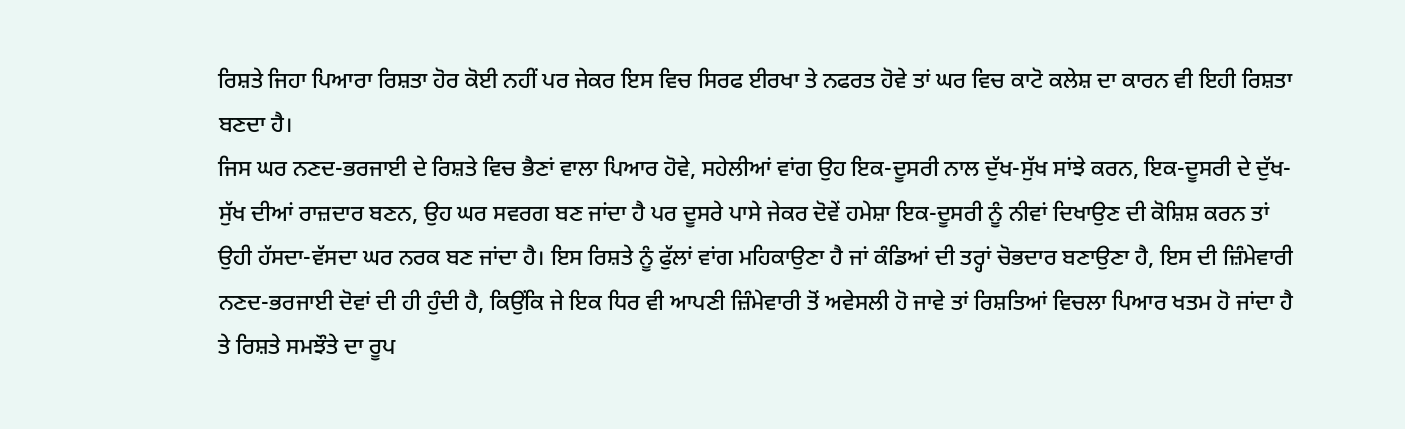ਰਿਸ਼ਤੇ ਜਿਹਾ ਪਿਆਰਾ ਰਿਸ਼ਤਾ ਹੋਰ ਕੋਈ ਨਹੀਂ ਪਰ ਜੇਕਰ ਇਸ ਵਿਚ ਸਿਰਫ ਈਰਖਾ ਤੇ ਨਫਰਤ ਹੋਵੇ ਤਾਂ ਘਰ ਵਿਚ ਕਾਟੋ ਕਲੇਸ਼ ਦਾ ਕਾਰਨ ਵੀ ਇਹੀ ਰਿਸ਼ਤਾ ਬਣਦਾ ਹੈ।
ਜਿਸ ਘਰ ਨਣਦ-ਭਰਜਾਈ ਦੇ ਰਿਸ਼ਤੇ ਵਿਚ ਭੈਣਾਂ ਵਾਲਾ ਪਿਆਰ ਹੋਵੇ, ਸਹੇਲੀਆਂ ਵਾਂਗ ਉਹ ਇਕ-ਦੂਸਰੀ ਨਾਲ ਦੁੱਖ-ਸੁੱਖ ਸਾਂਝੇ ਕਰਨ, ਇਕ-ਦੂਸਰੀ ਦੇ ਦੁੱਖ-ਸੁੱਖ ਦੀਆਂ ਰਾਜ਼ਦਾਰ ਬਣਨ, ਉਹ ਘਰ ਸਵਰਗ ਬਣ ਜਾਂਦਾ ਹੈ ਪਰ ਦੂਸਰੇ ਪਾਸੇ ਜੇਕਰ ਦੋਵੇਂ ਹਮੇਸ਼ਾ ਇਕ-ਦੂਸਰੀ ਨੂੰ ਨੀਵਾਂ ਦਿਖਾਉਣ ਦੀ ਕੋਸ਼ਿਸ਼ ਕਰਨ ਤਾਂ ਉਹੀ ਹੱਸਦਾ-ਵੱਸਦਾ ਘਰ ਨਰਕ ਬਣ ਜਾਂਦਾ ਹੈ। ਇਸ ਰਿਸ਼ਤੇ ਨੂੰ ਫੁੱਲਾਂ ਵਾਂਗ ਮਹਿਕਾਉਣਾ ਹੈ ਜਾਂ ਕੰਡਿਆਂ ਦੀ ਤਰ੍ਹਾਂ ਚੋਭਦਾਰ ਬਣਾਉਣਾ ਹੈ, ਇਸ ਦੀ ਜ਼ਿੰਮੇਵਾਰੀ ਨਣਦ-ਭਰਜਾਈ ਦੋਵਾਂ ਦੀ ਹੀ ਹੁੰਦੀ ਹੈ, ਕਿਉਂਕਿ ਜੇ ਇਕ ਧਿਰ ਵੀ ਆਪਣੀ ਜ਼ਿੰਮੇਵਾਰੀ ਤੋਂ ਅਵੇਸਲੀ ਹੋ ਜਾਵੇ ਤਾਂ ਰਿਸ਼ਤਿਆਂ ਵਿਚਲਾ ਪਿਆਰ ਖਤਮ ਹੋ ਜਾਂਦਾ ਹੈ ਤੇ ਰਿਸ਼ਤੇ ਸਮਝੌਤੇ ਦਾ ਰੂਪ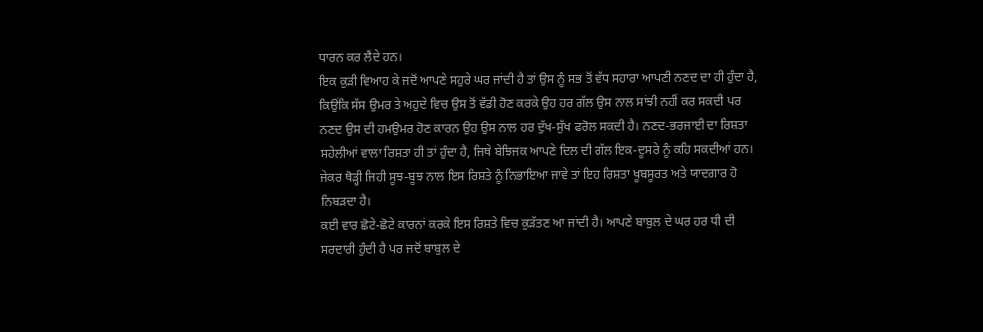ਧਾਰਨ ਕਰ ਲੈਂਦੇ ਹਨ।
ਇਕ ਕੁੜੀ ਵਿਆਹ ਕੇ ਜਦੋਂ ਆਪਣੇ ਸਹੁਰੇ ਘਰ ਜਾਂਦੀ ਹੈ ਤਾਂ ਉਸ ਨੂੰ ਸਭ ਤੋਂ ਵੱਧ ਸਹਾਰਾ ਆਪਣੀ ਨਣਦ ਦਾ ਹੀ ਹੁੰਦਾ ਹੈ, ਕਿਉਂਕਿ ਸੱਸ ਉਮਰ ਤੇ ਅਹੁਦੇ ਵਿਚ ਉਸ ਤੋਂ ਵੱਡੀ ਹੋਣ ਕਰਕੇ ਉਹ ਹਰ ਗੱਲ ਉਸ ਨਾਲ ਸਾਂਝੀ ਨਹੀਂ ਕਰ ਸਕਦੀ ਪਰ ਨਣਦ ਉਸ ਦੀ ਹਮਉਮਰ ਹੋਣ ਕਾਰਨ ਉਹ ਉਸ ਨਾਲ ਹਰ ਦੁੱਖ-ਸੁੱਖ ਫਰੋਲ ਸਕਦੀ ਹੈ। ਨਣਦ-ਭਰਜਾਈ ਦਾ ਰਿਸ਼ਤਾ ਸਹੇਲੀਆਂ ਵਾਲਾ ਰਿਸ਼ਤਾ ਹੀ ਤਾਂ ਹੁੰਦਾ ਹੈ, ਜਿਥੇ ਬੇਝਿਜਕ ਆਪਣੇ ਦਿਲ ਦੀ ਗੱਲ ਇਕ-ਦੂਸਰੇ ਨੂੰ ਕਹਿ ਸਕਦੀਆਂ ਹਨ। ਜੇਕਰ ਥੋੜ੍ਹੀ ਜਿਹੀ ਸੂਝ-ਬੂਝ ਨਾਲ ਇਸ ਰਿਸ਼ਤੇ ਨੂੰ ਨਿਭਾਇਆ ਜਾਵੇ ਤਾਂ ਇਹ ਰਿਸ਼ਤਾ ਖੂਬਸੂਰਤ ਅਤੇ ਯਾਦਗਾਰ ਹੋ ਨਿਬੜਦਾ ਹੈ।
ਕਈ ਵਾਰ ਛੋਟੇ-ਛੋਟੇ ਕਾਰਨਾਂ ਕਰਕੇ ਇਸ ਰਿਸ਼ਤੇ ਵਿਚ ਕੁੜੱਤਣ ਆ ਜਾਂਦੀ ਹੈ। ਆਪਣੇ ਬਾਬੁਲ ਦੇ ਘਰ ਹਰ ਧੀ ਦੀ ਸਰਦਾਰੀ ਹੁੰਦੀ ਹੈ ਪਰ ਜਦੋਂ ਬਾਬੁਲ ਦੇ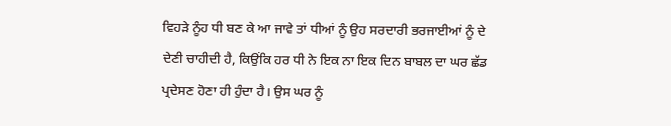ਵਿਹੜੇ ਨੂੰਹ ਧੀ ਬਣ ਕੇ ਆ ਜਾਵੇ ਤਾਂ ਧੀਆਂ ਨੂੰ ਉਹ ਸਰਦਾਰੀ ਭਰਜਾਈਆਂ ਨੂੰ ਦੇ ਦੇਣੀ ਚਾਹੀਦੀ ਹੈ, ਕਿਉਂਕਿ ਹਰ ਧੀ ਨੇ ਇਕ ਨਾ ਇਕ ਦਿਨ ਬਾਬਲ ਦਾ ਘਰ ਛੱਡ ਪ੍ਰਦੇਸਣ ਹੋਣਾ ਹੀ ਹੁੰਦਾ ਹੈ। ਉਸ ਘਰ ਨੂੰ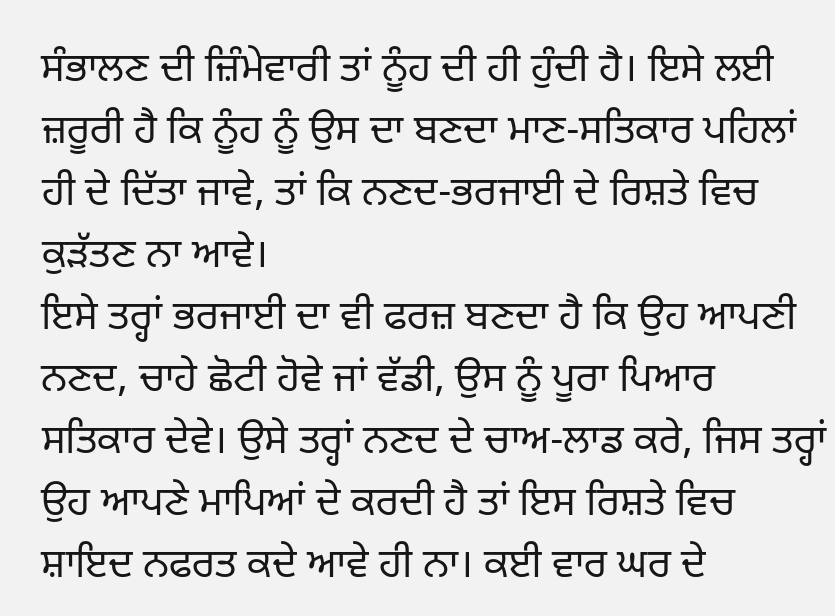ਸੰਭਾਲਣ ਦੀ ਜ਼ਿੰਮੇਵਾਰੀ ਤਾਂ ਨੂੰਹ ਦੀ ਹੀ ਹੁੰਦੀ ਹੈ। ਇਸੇ ਲਈ ਜ਼ਰੂਰੀ ਹੈ ਕਿ ਨੂੰਹ ਨੂੰ ਉਸ ਦਾ ਬਣਦਾ ਮਾਣ-ਸਤਿਕਾਰ ਪਹਿਲਾਂ ਹੀ ਦੇ ਦਿੱਤਾ ਜਾਵੇ, ਤਾਂ ਕਿ ਨਣਦ-ਭਰਜਾਈ ਦੇ ਰਿਸ਼ਤੇ ਵਿਚ ਕੁੜੱਤਣ ਨਾ ਆਵੇ।
ਇਸੇ ਤਰ੍ਹਾਂ ਭਰਜਾਈ ਦਾ ਵੀ ਫਰਜ਼ ਬਣਦਾ ਹੈ ਕਿ ਉਹ ਆਪਣੀ ਨਣਦ, ਚਾਹੇ ਛੋਟੀ ਹੋਵੇ ਜਾਂ ਵੱਡੀ, ਉਸ ਨੂੰ ਪੂਰਾ ਪਿਆਰ ਸਤਿਕਾਰ ਦੇਵੇ। ਉਸੇ ਤਰ੍ਹਾਂ ਨਣਦ ਦੇ ਚਾਅ-ਲਾਡ ਕਰੇ, ਜਿਸ ਤਰ੍ਹਾਂ ਉਹ ਆਪਣੇ ਮਾਪਿਆਂ ਦੇ ਕਰਦੀ ਹੈ ਤਾਂ ਇਸ ਰਿਸ਼ਤੇ ਵਿਚ ਸ਼ਾਇਦ ਨਫਰਤ ਕਦੇ ਆਵੇ ਹੀ ਨਾ। ਕਈ ਵਾਰ ਘਰ ਦੇ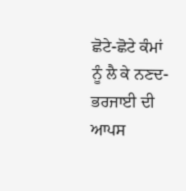ਛੋਟੇ-ਛੋਟੇ ਕੰਮਾਂ ਨੂੰ ਲੈ ਕੇ ਨਣਦ-ਭਰਜਾਈ ਦੀ ਆਪਸ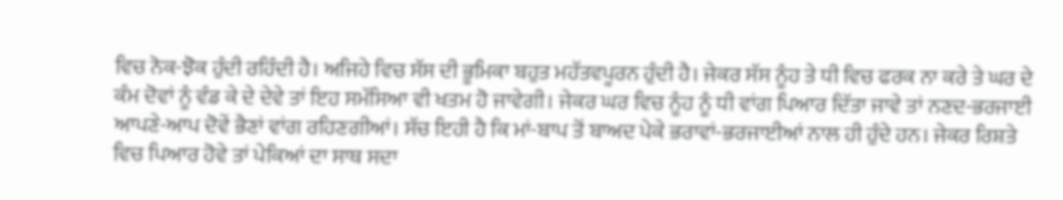ਵਿਚ ਨੋਕ-ਝੋਕ ਹੁੰਦੀ ਰਹਿੰਦੀ ਹੈ। ਅਜਿਹੇ ਵਿਚ ਸੱਸ ਦੀ ਭੂਮਿਕਾ ਬਹੁਤ ਮਹੱਤਵਪੂਰਨ ਹੁੰਦੀ ਹੈ। ਜੇਕਰ ਸੱਸ ਨੂੰਹ ਤੇ ਧੀ ਵਿਚ ਫਰਕ ਨਾ ਕਰੇ ਤੇ ਘਰ ਦੇ ਕੰਮ ਦੋਵਾਂ ਨੂੰ ਵੰਡ ਕੇ ਦੇ ਦੇਵੇ ਤਾਂ ਇਹ ਸਮੱਸਿਆ ਵੀ ਖਤਮ ਹੋ ਜਾਵੇਗੀ। ਜੇਕਰ ਘਰ ਵਿਚ ਨੂੰਹ ਨੂੰ ਧੀ ਵਾਂਗ ਪਿਆਰ ਦਿੱਤਾ ਜਾਵੇ ਤਾਂ ਨਣਦ-ਭਰਜਾਈ ਆਪਣੇ-ਆਪ ਦੋਵੇਂ ਭੈਣਾਂ ਵਾਂਗ ਰਹਿਣਗੀਆਂ। ਸੱਚ ਇਹੀ ਹੈ ਕਿ ਮਾਂ-ਬਾਪ ਤੋਂ ਬਾਅਦ ਪੇਕੇ ਭਰਾਵਾਂ-ਭਰਜਾਈਆਂ ਨਾਲ ਹੀ ਹੁੰਦੇ ਹਨ। ਜੇਕਰ ਰਿਸ਼ਤੇ ਵਿਚ ਪਿਆਰ ਹੋਵੇ ਤਾਂ ਪੇਕਿਆਂ ਦਾ ਸਾਥ ਸਦਾ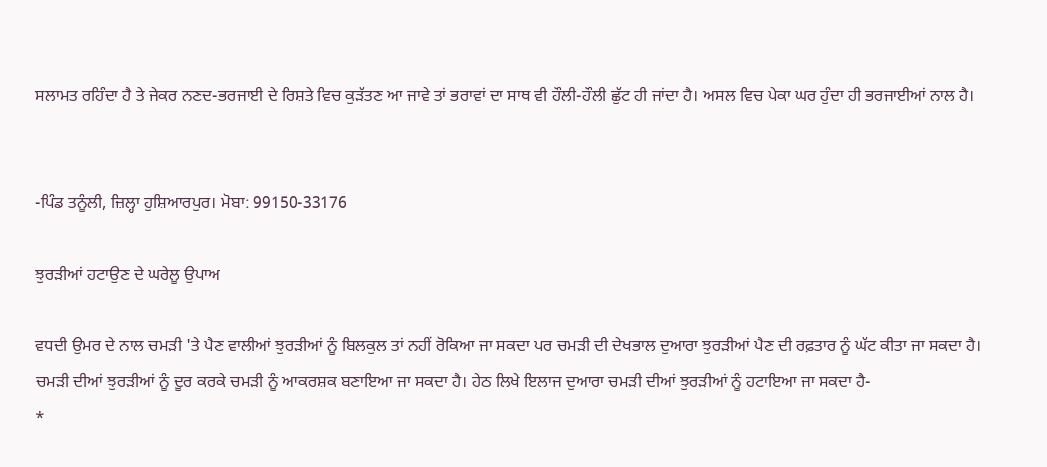ਸਲਾਮਤ ਰਹਿੰਦਾ ਹੈ ਤੇ ਜੇਕਰ ਨਣਦ-ਭਰਜਾਈ ਦੇ ਰਿਸ਼ਤੇ ਵਿਚ ਕੁੜੱਤਣ ਆ ਜਾਵੇ ਤਾਂ ਭਰਾਵਾਂ ਦਾ ਸਾਥ ਵੀ ਹੌਲੀ-ਹੌਲੀ ਛੁੱਟ ਹੀ ਜਾਂਦਾ ਹੈ। ਅਸਲ ਵਿਚ ਪੇਕਾ ਘਰ ਹੁੰਦਾ ਹੀ ਭਰਜਾਈਆਂ ਨਾਲ ਹੈ।


-ਪਿੰਡ ਤਨੂੰਲੀ, ਜ਼ਿਲ੍ਹਾ ਹੁਸ਼ਿਆਰਪੁਰ। ਮੋਬਾ: 99150-33176

ਝੁਰੜੀਆਂ ਹਟਾਉਣ ਦੇ ਘਰੇਲੂ ਉਪਾਅ

ਵਧਦੀ ਉਮਰ ਦੇ ਨਾਲ ਚਮੜੀ 'ਤੇ ਪੈਣ ਵਾਲੀਆਂ ਝੁਰੜੀਆਂ ਨੂੰ ਬਿਲਕੁਲ ਤਾਂ ਨਹੀਂ ਰੋਕਿਆ ਜਾ ਸਕਦਾ ਪਰ ਚਮੜੀ ਦੀ ਦੇਖਭਾਲ ਦੁਆਰਾ ਝੁਰੜੀਆਂ ਪੈਣ ਦੀ ਰਫ਼ਤਾਰ ਨੂੰ ਘੱਟ ਕੀਤਾ ਜਾ ਸਕਦਾ ਹੈ। ਚਮੜੀ ਦੀਆਂ ਝੁਰੜੀਆਂ ਨੂੰ ਦੂਰ ਕਰਕੇ ਚਮੜੀ ਨੂੰ ਆਕਰਸ਼ਕ ਬਣਾਇਆ ਜਾ ਸਕਦਾ ਹੈ। ਹੇਠ ਲਿਖੇ ਇਲਾਜ ਦੁਆਰਾ ਚਮੜੀ ਦੀਆਂ ਝੁਰੜੀਆਂ ਨੂੰ ਹਟਾਇਆ ਜਾ ਸਕਦਾ ਹੈ-
*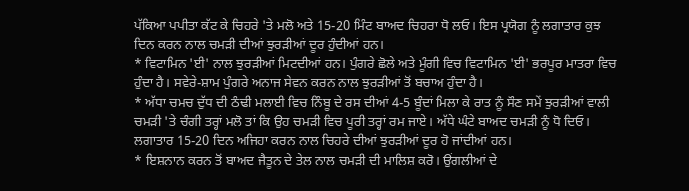ਪੱਕਿਆ ਪਪੀਤਾ ਕੱਟ ਕੇ ਚਿਹਰੇ 'ਤੇ ਮਲੋ ਅਤੇ 15-20 ਮਿੰਟ ਬਾਅਦ ਚਿਹਰਾ ਧੋ ਲਓ। ਇਸ ਪ੍ਰਯੋਗ ਨੂੰ ਲਗਾਤਾਰ ਕੁਝ ਦਿਨ ਕਰਨ ਨਾਲ ਚਮੜੀ ਦੀਆਂ ਝੁਰੜੀਆਂ ਦੂਰ ਹੁੰਦੀਆਂ ਹਨ।
* ਵਿਟਾਮਿਨ 'ਈ' ਨਾਲ ਝੁਰੜੀਆਂ ਮਿਟਦੀਆਂ ਹਨ। ਪੁੰਗਰੇ ਛੋਲੇ ਅਤੇ ਮੂੰਗੀ ਵਿਚ ਵਿਟਾਮਿਨ 'ਈ' ਭਰਪੂਰ ਮਾਤਰਾ ਵਿਚ ਹੁੰਦਾ ਹੈ। ਸਵੇਰੇ-ਸ਼ਾਮ ਪੁੰਗਰੇ ਅਨਾਜ ਸੇਵਨ ਕਰਨ ਨਾਲ ਝੁਰੜੀਆਂ ਤੋਂ ਬਚਾਅ ਹੁੰਦਾ ਹੈ।
* ਅੱਧਾ ਚਮਚ ਦੁੱਧ ਦੀ ਠੰਢੀ ਮਲਾਈ ਵਿਚ ਨਿੰਬੂ ਦੇ ਰਸ ਦੀਆਂ 4-5 ਬੂੰਦਾਂ ਮਿਲਾ ਕੇ ਰਾਤ ਨੂੰ ਸੌਣ ਸਮੇਂ ਝੁਰੜੀਆਂ ਵਾਲੀ ਚਮੜੀ 'ਤੇ ਚੰਗੀ ਤਰ੍ਹਾਂ ਮਲੋ ਤਾਂ ਕਿ ਉਹ ਚਮੜੀ ਵਿਚ ਪੂਰੀ ਤਰ੍ਹਾਂ ਰਮ ਜਾਏ। ਅੱਧੇ ਘੰਟੇ ਬਾਅਦ ਚਮੜੀ ਨੂੰ ਧੋ ਦਿਓ। ਲਗਾਤਾਰ 15-20 ਦਿਨ ਅਜਿਹਾ ਕਰਨ ਨਾਲ ਚਿਹਰੇ ਦੀਆਂ ਝੁਰੜੀਆਂ ਦੂਰ ਹੋ ਜਾਂਦੀਆਂ ਹਨ।
* ਇਸ਼ਨਾਨ ਕਰਨ ਤੋਂ ਬਾਅਦ ਜੈਤੂਨ ਦੇ ਤੇਲ ਨਾਲ ਚਮੜੀ ਦੀ ਮਾਲਿਸ਼ ਕਰੋ। ਉਂਗਲੀਆਂ ਦੇ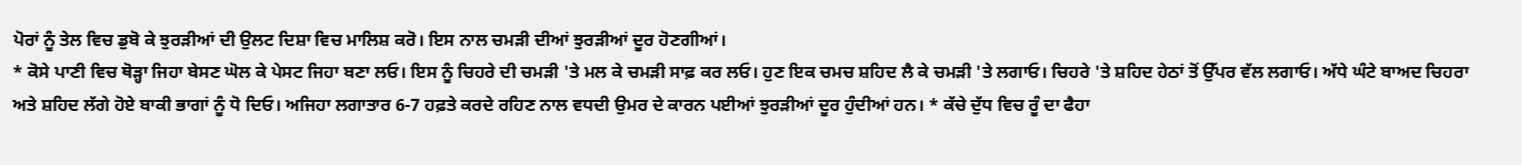ਪੋਰਾਂ ਨੂੰ ਤੇਲ ਵਿਚ ਡੁਬੋ ਕੇ ਝੁਰੜੀਆਂ ਦੀ ਉਲਟ ਦਿਸ਼ਾ ਵਿਚ ਮਾਲਿਸ਼ ਕਰੋ। ਇਸ ਨਾਲ ਚਮੜੀ ਦੀਆਂ ਝੁਰੜੀਆਂ ਦੂਰ ਹੋਣਗੀਆਂ।
* ਕੋਸੇ ਪਾਣੀ ਵਿਚ ਥੋੜ੍ਹਾ ਜਿਹਾ ਬੇਸਣ ਘੋਲ ਕੇ ਪੇਸਟ ਜਿਹਾ ਬਣਾ ਲਓ। ਇਸ ਨੂੰ ਚਿਹਰੇ ਦੀ ਚਮੜੀ 'ਤੇ ਮਲ ਕੇ ਚਮੜੀ ਸਾਫ਼ ਕਰ ਲਓ। ਹੁਣ ਇਕ ਚਮਚ ਸ਼ਹਿਦ ਲੈ ਕੇ ਚਮੜੀ 'ਤੇ ਲਗਾਓ। ਚਿਹਰੇ 'ਤੇ ਸ਼ਹਿਦ ਹੇਠਾਂ ਤੋਂ ਉੱਪਰ ਵੱਲ ਲਗਾਓ। ਅੱਧੇ ਘੰਟੇ ਬਾਅਦ ਚਿਹਰਾ ਅਤੇ ਸ਼ਹਿਦ ਲੱਗੇ ਹੋਏ ਬਾਕੀ ਭਾਗਾਂ ਨੂੰ ਧੋ ਦਿਓ। ਅਜਿਹਾ ਲਗਾਤਾਰ 6-7 ਹਫ਼ਤੇ ਕਰਦੇ ਰਹਿਣ ਨਾਲ ਵਧਦੀ ਉਮਰ ਦੇ ਕਾਰਨ ਪਈਆਂ ਝੁਰੜੀਆਂ ਦੂਰ ਹੁੰਦੀਆਂ ਹਨ। * ਕੱਚੇ ਦੁੱਧ ਵਿਚ ਰੂੰ ਦਾ ਫੈਹਾ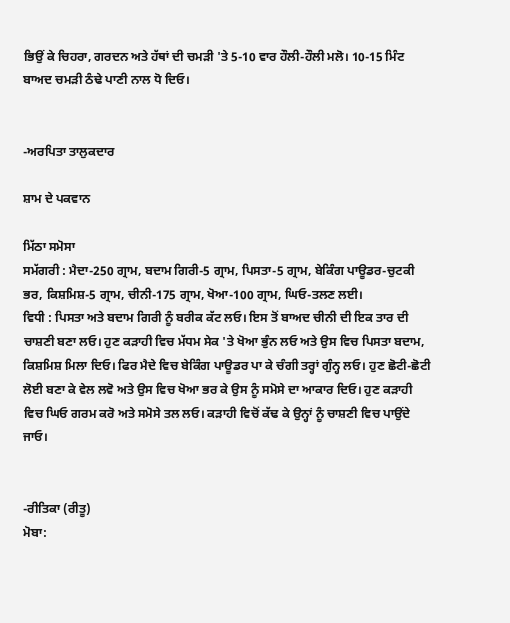ਭਿਉਂ ਕੇ ਚਿਹਰਾ, ਗਰਦਨ ਅਤੇ ਹੱਥਾਂ ਦੀ ਚਮੜੀ 'ਤੇ 5-10 ਵਾਰ ਹੌਲੀ-ਹੌਲੀ ਮਲੋ। 10-15 ਮਿੰਟ ਬਾਅਦ ਚਮੜੀ ਠੰਢੇ ਪਾਣੀ ਨਾਲ ਧੋ ਦਿਓ।


-ਅਰਪਿਤਾ ਤਾਲੁਕਦਾਰ

ਸ਼ਾਮ ਦੇ ਪਕਵਾਨ

ਮਿੱਠਾ ਸਮੋਸਾ
ਸਮੱਗਰੀ : ਮੈਦਾ-250 ਗ੍ਰਾਮ, ਬਦਾਮ ਗਿਰੀ-5 ਗ੍ਰਾਮ, ਪਿਸਤਾ-5 ਗ੍ਰਾਮ, ਬੇਕਿੰਗ ਪਾਊਡਰ-ਚੁਟਕੀ ਭਰ, ਕਿਸ਼ਮਿਸ਼-5 ਗ੍ਰਾਮ, ਚੀਨੀ-175 ਗ੍ਰਾਮ, ਖੋਆ-100 ਗ੍ਰਾਮ, ਘਿਓ-ਤਲਣ ਲਈ।
ਵਿਧੀ : ਪਿਸਤਾ ਅਤੇ ਬਦਾਮ ਗਿਰੀ ਨੂੰ ਬਰੀਕ ਕੱਟ ਲਓ। ਇਸ ਤੋਂ ਬਾਅਦ ਚੀਨੀ ਦੀ ਇਕ ਤਾਰ ਦੀ ਚਾਸ਼ਣੀ ਬਣਾ ਲਓ। ਹੁਣ ਕੜਾਹੀ ਵਿਚ ਮੱਧਮ ਸੇਕ 'ਤੇ ਖੋਆ ਭੁੰਨ ਲਓ ਅਤੇ ਉਸ ਵਿਚ ਪਿਸਤਾ ਬਦਾਮ, ਕਿਸ਼ਮਿਸ਼ ਮਿਲਾ ਦਿਓ। ਫਿਰ ਮੈਦੇ ਵਿਚ ਬੇਕਿੰਗ ਪਾਊਡਰ ਪਾ ਕੇ ਚੰਗੀ ਤਰ੍ਹਾਂ ਗੁੰਨ੍ਹ ਲਓ। ਹੁਣ ਛੋਟੀ-ਛੋਟੀ ਲੋਈ ਬਣਾ ਕੇ ਵੇਲ ਲਵੋ ਅਤੇ ਉਸ ਵਿਚ ਖੋਆ ਭਰ ਕੇ ਉਸ ਨੂੰ ਸਮੋਸੇ ਦਾ ਆਕਾਰ ਦਿਓ। ਹੁਣ ਕੜਾਹੀ ਵਿਚ ਘਿਓ ਗਰਮ ਕਰੋ ਅਤੇ ਸਮੋਸੇ ਤਲ ਲਓ। ਕੜਾਹੀ ਵਿਚੋਂ ਕੱਢ ਕੇ ਉਨ੍ਹਾਂ ਨੂੰ ਚਾਸ਼ਣੀ ਵਿਚ ਪਾਉਂਦੇ ਜਾਓ।


-ਰੀਤਿਕਾ (ਰੀਤੂ)
ਮੋਬਾ: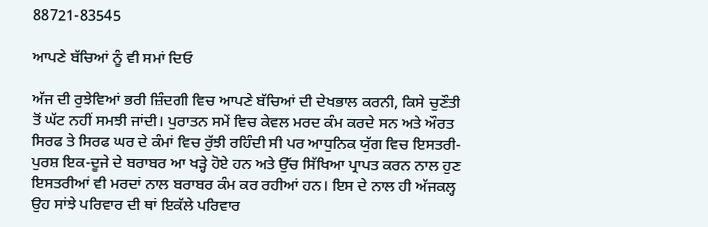88721-83545

ਆਪਣੇ ਬੱਚਿਆਂ ਨੂੰ ਵੀ ਸਮਾਂ ਦਿਓ

ਅੱਜ ਦੀ ਰੁਝੇਵਿਆਂ ਭਰੀ ਜ਼ਿੰਦਗੀ ਵਿਚ ਆਪਣੇ ਬੱਚਿਆਂ ਦੀ ਦੇਖਭਾਲ ਕਰਨੀ, ਕਿਸੇ ਚੁਣੌਤੀ ਤੋਂ ਘੱਟ ਨਹੀਂ ਸਮਝੀ ਜਾਂਦੀ। ਪੁਰਾਤਨ ਸਮੇਂ ਵਿਚ ਕੇਵਲ ਮਰਦ ਕੰਮ ਕਰਦੇ ਸਨ ਅਤੇ ਔਰਤ ਸਿਰਫ ਤੇ ਸਿਰਫ ਘਰ ਦੇ ਕੰਮਾਂ ਵਿਚ ਰੁੱਝੀ ਰਹਿੰਦੀ ਸੀ ਪਰ ਆਧੁਨਿਕ ਯੁੱਗ ਵਿਚ ਇਸਤਰੀ-ਪੁਰਸ਼ ਇਕ-ਦੂਜੇ ਦੇ ਬਰਾਬਰ ਆ ਖੜ੍ਹੇ ਹੋਏ ਹਨ ਅਤੇ ਉੱਚ ਸਿੱਖਿਆ ਪ੍ਰਾਪਤ ਕਰਨ ਨਾਲ ਹੁਣ ਇਸਤਰੀਆਂ ਵੀ ਮਰਦਾਂ ਨਾਲ ਬਰਾਬਰ ਕੰਮ ਕਰ ਰਹੀਆਂ ਹਨ। ਇਸ ਦੇ ਨਾਲ ਹੀ ਅੱਜਕਲ੍ਹ ਉਹ ਸਾਂਝੇ ਪਰਿਵਾਰ ਦੀ ਥਾਂ ਇਕੱਲੇ ਪਰਿਵਾਰ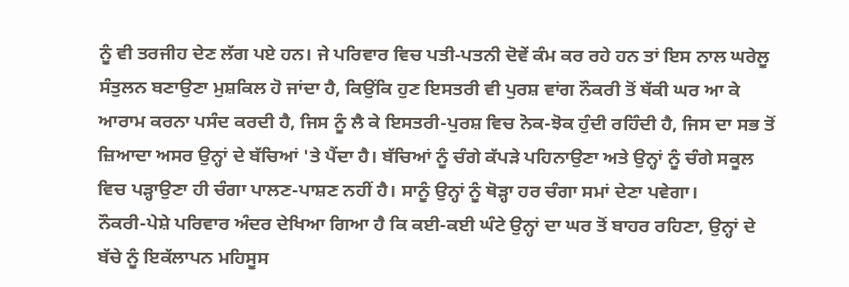ਨੂੰ ਵੀ ਤਰਜੀਹ ਦੇਣ ਲੱਗ ਪਏ ਹਨ। ਜੇ ਪਰਿਵਾਰ ਵਿਚ ਪਤੀ-ਪਤਨੀ ਦੋਵੇਂ ਕੰਮ ਕਰ ਰਹੇ ਹਨ ਤਾਂ ਇਸ ਨਾਲ ਘਰੇਲੂ ਸੰਤੁਲਨ ਬਣਾਉਣਾ ਮੁਸ਼ਕਿਲ ਹੋ ਜਾਂਦਾ ਹੈ, ਕਿਉਂਕਿ ਹੁਣ ਇਸਤਰੀ ਵੀ ਪੁਰਸ਼ ਵਾਂਗ ਨੌਕਰੀ ਤੋਂ ਥੱਕੀ ਘਰ ਆ ਕੇ ਆਰਾਮ ਕਰਨਾ ਪਸੰਦ ਕਰਦੀ ਹੈ, ਜਿਸ ਨੂੰ ਲੈ ਕੇ ਇਸਤਰੀ-ਪੁਰਸ਼ ਵਿਚ ਨੋਕ-ਝੋਕ ਹੁੰਦੀ ਰਹਿੰਦੀ ਹੈ, ਜਿਸ ਦਾ ਸਭ ਤੋਂ ਜ਼ਿਆਦਾ ਅਸਰ ਉਨ੍ਹਾਂ ਦੇ ਬੱਚਿਆਂ 'ਤੇ ਪੈਂਦਾ ਹੈ। ਬੱਚਿਆਂ ਨੂੰ ਚੰਗੇ ਕੱਪੜੇ ਪਹਿਨਾਉਣਾ ਅਤੇ ਉਨ੍ਹਾਂ ਨੂੰ ਚੰਗੇ ਸਕੂਲ ਵਿਚ ਪੜ੍ਹਾਉਣਾ ਹੀ ਚੰਗਾ ਪਾਲਣ-ਪਾਸ਼ਣ ਨਹੀਂ ਹੈ। ਸਾਨੂੰ ਉਨ੍ਹਾਂ ਨੂੰ ਥੋੜ੍ਹਾ ਹਰ ਚੰਗਾ ਸਮਾਂ ਦੇਣਾ ਪਵੇਗਾ।
ਨੌਕਰੀ-ਪੇਸ਼ੇ ਪਰਿਵਾਰ ਅੰਦਰ ਦੇਖਿਆ ਗਿਆ ਹੈ ਕਿ ਕਈ-ਕਈ ਘੰਟੇ ਉਨ੍ਹਾਂ ਦਾ ਘਰ ਤੋਂ ਬਾਹਰ ਰਹਿਣਾ, ਉਨ੍ਹਾਂ ਦੇ ਬੱਚੇ ਨੂੰ ਇਕੱਲਾਪਨ ਮਹਿਸੂਸ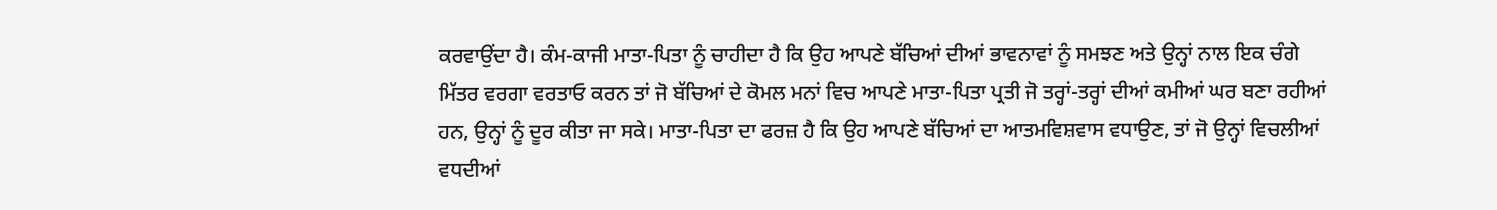ਕਰਵਾਉਂਦਾ ਹੈ। ਕੰਮ-ਕਾਜੀ ਮਾਤਾ-ਪਿਤਾ ਨੂੰ ਚਾਹੀਦਾ ਹੈ ਕਿ ਉਹ ਆਪਣੇ ਬੱਚਿਆਂ ਦੀਆਂ ਭਾਵਨਾਵਾਂ ਨੂੰ ਸਮਝਣ ਅਤੇ ਉਨ੍ਹਾਂ ਨਾਲ ਇਕ ਚੰਗੇ ਮਿੱਤਰ ਵਰਗਾ ਵਰਤਾਓ ਕਰਨ ਤਾਂ ਜੋ ਬੱਚਿਆਂ ਦੇ ਕੋਮਲ ਮਨਾਂ ਵਿਚ ਆਪਣੇ ਮਾਤਾ-ਪਿਤਾ ਪ੍ਰਤੀ ਜੋ ਤਰ੍ਹਾਂ-ਤਰ੍ਹਾਂ ਦੀਆਂ ਕਮੀਆਂ ਘਰ ਬਣਾ ਰਹੀਆਂ ਹਨ, ਉਨ੍ਹਾਂ ਨੂੰ ਦੂਰ ਕੀਤਾ ਜਾ ਸਕੇ। ਮਾਤਾ-ਪਿਤਾ ਦਾ ਫਰਜ਼ ਹੈ ਕਿ ਉਹ ਆਪਣੇ ਬੱਚਿਆਂ ਦਾ ਆਤਮਵਿਸ਼ਵਾਸ ਵਧਾਉਣ, ਤਾਂ ਜੋ ਉਨ੍ਹਾਂ ਵਿਚਲੀਆਂ ਵਧਦੀਆਂ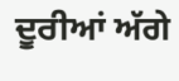ਦੂਰੀਆਂ ਅੱਗੇ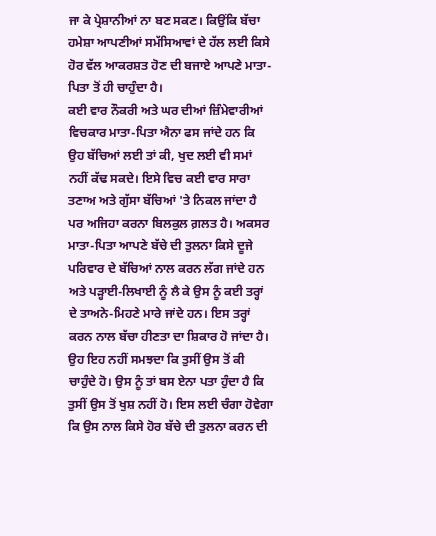ਜਾ ਕੇ ਪ੍ਰੇਸ਼ਾਨੀਆਂ ਨਾ ਬਣ ਸਕਣ। ਕਿਉਂਕਿ ਬੱਚਾ ਹਮੇਸ਼ਾ ਆਪਣੀਆਂ ਸਮੱਸਿਆਵਾਂ ਦੇ ਹੱਲ ਲਈ ਕਿਸੇ ਹੋਰ ਵੱਲ ਆਕਰਸ਼ਤ ਹੋਣ ਦੀ ਬਜਾਏ ਆਪਣੇ ਮਾਤਾ-ਪਿਤਾ ਤੋਂ ਹੀ ਚਾਹੁੰਦਾ ਹੈ।
ਕਈ ਵਾਰ ਨੌਕਰੀ ਅਤੇ ਘਰ ਦੀਆਂ ਜ਼ਿੰਮੇਵਾਰੀਆਂ ਵਿਚਕਾਰ ਮਾਤਾ-ਪਿਤਾ ਐਨਾ ਫਸ ਜਾਂਦੇ ਹਨ ਕਿ ਉਹ ਬੱਚਿਆਂ ਲਈ ਤਾਂ ਕੀ, ਖੁਦ ਲਈ ਵੀ ਸਮਾਂ ਨਹੀਂ ਕੱਢ ਸਕਦੇ। ਇਸੇ ਵਿਚ ਕਈ ਵਾਰ ਸਾਰਾ ਤਣਾਅ ਅਤੇ ਗੁੱਸਾ ਬੱਚਿਆਂ 'ਤੇ ਨਿਕਲ ਜਾਂਦਾ ਹੈ ਪਰ ਅਜਿਹਾ ਕਰਨਾ ਬਿਲਕੁਲ ਗ਼ਲਤ ਹੈ। ਅਕਸਰ ਮਾਤਾ-ਪਿਤਾ ਆਪਣੇ ਬੱਚੇ ਦੀ ਤੁਲਨਾ ਕਿਸੇ ਦੂਜੇ ਪਰਿਵਾਰ ਦੇ ਬੱਚਿਆਂ ਨਾਲ ਕਰਨ ਲੱਗ ਜਾਂਦੇ ਹਨ ਅਤੇ ਪੜ੍ਹਾਈ-ਲਿਖਾਈ ਨੂੰ ਲੈ ਕੇ ਉਸ ਨੂੰ ਕਈ ਤਰ੍ਹਾਂ ਦੇ ਤਾਅਨੇ-ਮਿਹਣੇ ਮਾਰੇ ਜਾਂਦੇ ਹਨ। ਇਸ ਤਰ੍ਹਾਂ ਕਰਨ ਨਾਲ ਬੱਚਾ ਹੀਣਤਾ ਦਾ ਸ਼ਿਕਾਰ ਹੋ ਜਾਂਦਾ ਹੈ। ਉਹ ਇਹ ਨਹੀਂ ਸਮਝਦਾ ਕਿ ਤੁਸੀਂ ਉਸ ਤੋਂ ਕੀ ਚਾਹੁੰਦੇ ਹੋ। ਉਸ ਨੂੰ ਤਾਂ ਬਸ ਏਨਾ ਪਤਾ ਹੁੰਦਾ ਹੈ ਕਿ ਤੁਸੀਂ ਉਸ ਤੋਂ ਖੁਸ਼ ਨਹੀਂ ਹੋ। ਇਸ ਲਈ ਚੰਗਾ ਹੋਵੇਗਾ ਕਿ ਉਸ ਨਾਲ ਕਿਸੇ ਹੋਰ ਬੱਚੇ ਦੀ ਤੁਲਨਾ ਕਰਨ ਦੀ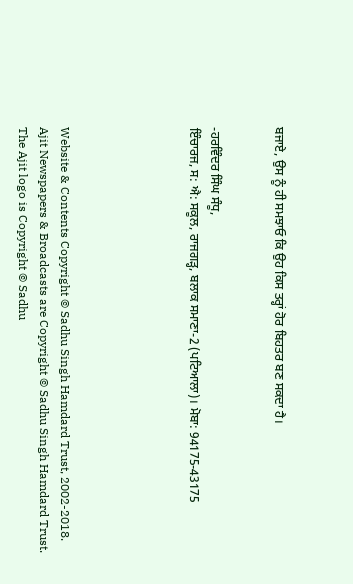ਬਜਾਏ, ਉਸ ਨੂੰ ਹੀ ਸਮਝਾਓ ਕਿ ਉਹ ਕਿਸ ਤਰ੍ਹਾਂ ਹੋਰ ਬਿਹਤਰ ਬਣ ਸਕਦਾ ਹੈ।


-ਹਰਵਿੰਦਰ ਸਿੰਘ ਸੰਧੂ,
ਇੰਚਾਰਜ, ਸ: ਐ: ਸਕੂਲ, ਰਾਜਗੜ੍ਹ, ਬਲਾਕ ਸਮਾਣਾ-2 (ਪਟਿਆਲਾ)। ਮੋਬਾ: 94175-43175





Website & Contents Copyright © Sadhu Singh Hamdard Trust, 2002-2018.
Ajit Newspapers & Broadcasts are Copyright © Sadhu Singh Hamdard Trust.
The Ajit logo is Copyright © Sadhu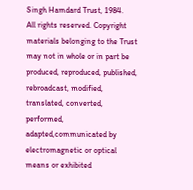Singh Hamdard Trust, 1984.
All rights reserved. Copyright materials belonging to the Trust may not in whole or in part be produced, reproduced, published, rebroadcast, modified, translated, converted, performed, adapted,communicated by electromagnetic or optical means or exhibited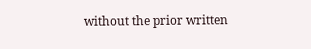without the prior written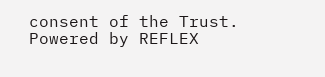consent of the Trust. Powered by REFLEX